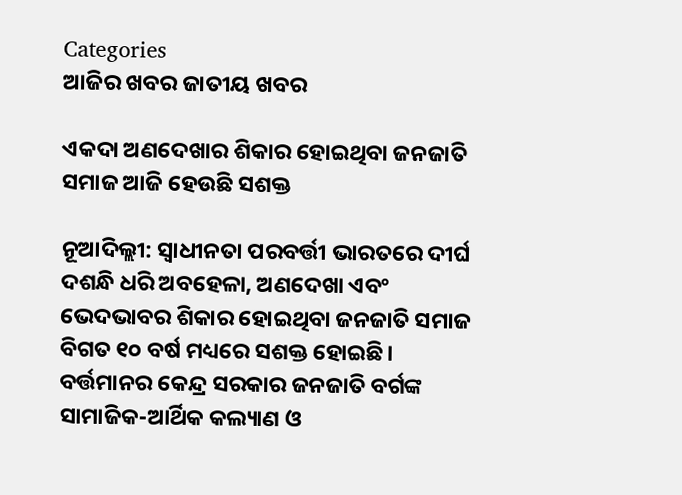Categories
ଆଜିର ଖବର ଜାତୀୟ ଖବର

ଏକଦା ଅଣଦେଖାର ଶିକାର ହୋଇଥିବା ଜନଜାତି ସମାଜ ଆଜି ହେଉଛି ସଶକ୍ତ

ନୂଆଦିଲ୍ଲୀ: ସ୍ୱାଧୀନତା ପରବର୍ତ୍ତୀ ଭାରତରେ ଦୀର୍ଘ ଦଶନ୍ଧି ଧରି ଅବହେଳା, ଅଣଦେଖା ଏବଂ ଭେଦଭାବର ଶିକାର ହୋଇଥିବା ଜନଜାତି ସମାଜ ବିଗତ ୧୦ ବର୍ଷ ମଧ୍ୟରେ ସଶକ୍ତ ହୋଇଛି। ବର୍ତ୍ତମାନର କେନ୍ଦ୍ର ସରକାର ଜନଜାତି ବର୍ଗଙ୍କ ସାମାଜିକ-ଆର୍ଥିକ କଲ୍ୟାଣ ଓ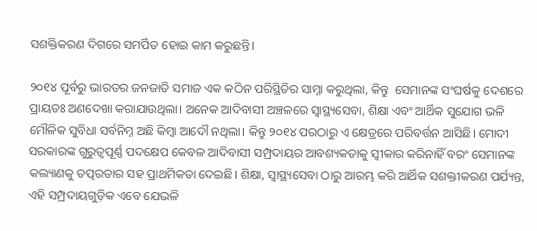ସଶକ୍ତିକରଣ ଦିଗରେ ସମର୍ପିତ ହୋଇ କାମ କରୁଛନ୍ତି।

୨୦୧୪ ପୂର୍ବରୁ ଭାରତର ଜନଜାତି ସମାଜ ଏକ କଠିନ ପରିସ୍ଥିତିର ସାମ୍ନା କରୁଥିଲା, କିନ୍ତୁ  ସେମାନଙ୍କ ସଂଘର୍ଷକୁ ଦେଶରେ ପ୍ରାୟତଃ ଅଣଦେଖା କରାଯାଉଥିଲା। ଅନେକ ଆଦିବାସୀ ଅଞ୍ଚଳରେ ସ୍ୱାସ୍ଥ୍ୟସେବା, ଶିକ୍ଷା ଏବଂ ଆର୍ଥିକ ସୁଯୋଗ ଭଳି ମୌଳିକ ସୁବିଧା ସର୍ବନିମ୍ନ ଅଛି କିମ୍ବା ଆଦୌ ନଥିଲା। କିନ୍ତୁ ୨୦୧୪ ପରଠାରୁ ଏ କ୍ଷେତ୍ରରେ ପରିବର୍ତ୍ତନ ଆସିଛି। ମୋଦୀ ସରକାରଙ୍କ ଗୁରୁତ୍ୱପୂର୍ଣ୍ଣ ପଦକ୍ଷେପ କେବଳ ଆଦିବାସୀ ସମ୍ପ୍ରଦାୟର ଆବଶ୍ୟକତାକୁ ସ୍ୱୀକାର କରିନାହିଁ ବରଂ ସେମାନଙ୍କ କଲ୍ୟାଣକୁ ତତ୍ପରତାର ସହ ପ୍ରାଥମିକତା ଦେଇଛି। ଶିକ୍ଷା, ସ୍ୱାସ୍ଥ୍ୟସେବା ଠାରୁ ଆରମ୍ଭ କରି ଆର୍ଥିକ ସଶକ୍ତୀକରଣ ପର୍ଯ୍ୟନ୍ତ, ଏହି ସମ୍ପ୍ରଦାୟଗୁଡ଼ିକ ଏବେ ଯେଭଳି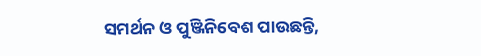ସମର୍ଥନ ଓ ପୁଞ୍ଜିନିବେଶ ପାଉଛନ୍ତି,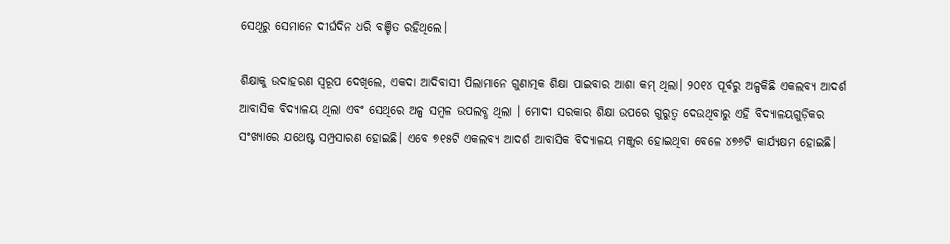ସେଥିରୁ ସେମାନେ ଦୀର୍ଘଦିନ ଧରି ବଞ୍ଚିତ ରହିଥିଲେ।

ଶିକ୍ଷାକୁ ଉଦାହରଣ ସ୍ୱରୂପ ଦେଖିଲେ, ଏକଦା ଆଦିବାସୀ ପିଲାମାନେ ଗୁଣାତ୍ମକ ଶିକ୍ଷା ପାଇବାର ଆଶା କମ୍ ଥିଲା। ୨୦୧୪ ପୂର୍ବରୁ ଅଳ୍ପକିଛି ଏକଲବ୍ୟ ଆଦର୍ଶ ଆବାସିକ ବିଦ୍ୟାଳୟ ଥିଲା ଏବଂ ସେଥିରେ ଅଳ୍ପ ସମ୍ବଳ ଉପଲବ୍ଧ ଥିଲା । ମୋଦୀ ସରକାର ଶିକ୍ଷା ଉପରେ ଗୁରୁତ୍ୱ ଦେଉଥିବାରୁ ଏହି ବିଦ୍ୟାଳୟଗୁଡ଼ିକର ସଂଖ୍ୟାରେ ଯଥେଷ୍ଟ ସମ୍ପ୍ରସାରଣ ହୋଇଛି। ଏବେ ୭୧୫ଟି ଏକଲବ୍ୟ ଆଦର୍ଶ ଆବାସିକ ବିଦ୍ୟାଳୟ ମଞ୍ଜୁର ହୋଇଥିବା ବେଳେ ୪୭୬ଟି କାର୍ଯ୍ୟକ୍ଷମ ହୋଇଛି।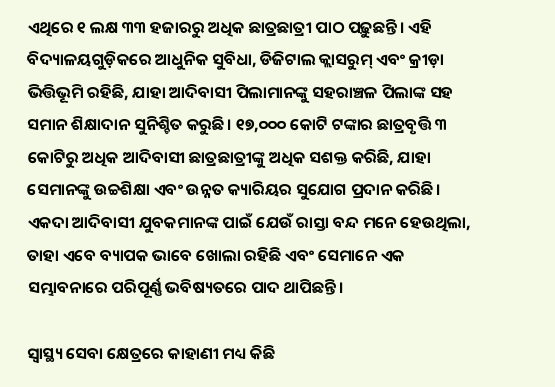ଏଥିରେ ୧ ଲକ୍ଷ ୩୩ ହଜାରରୁ ଅଧିକ ଛାତ୍ରଛାତ୍ରୀ ପାଠ ପଢ଼ୁଛନ୍ତି। ଏହି ବିଦ୍ୟାଳୟଗୁଡ଼ିକରେ ଆଧୁନିକ ସୁବିଧା, ଡିଜିଟାଲ କ୍ଲାସରୁମ୍ ଏବଂ କ୍ରୀଡ଼ା ଭିତ୍ତିଭୂମି ରହିଛି, ଯାହା ଆଦିବାସୀ ପିଲାମାନଙ୍କୁ ସହରାଞ୍ଚଳ ପିଲାଙ୍କ ସହ ସମାନ ଶିକ୍ଷାଦାନ ସୁନିଶ୍ଚିତ କରୁଛି। ୧୭,୦୦୦ କୋଟି ଟଙ୍କାର ଛାତ୍ରବୃତ୍ତି ୩ କୋଟିରୁ ଅଧିକ ଆଦିବାସୀ ଛାତ୍ରଛାତ୍ରୀଙ୍କୁ ଅଧିକ ସଶକ୍ତ କରିଛି, ଯାହା ସେମାନଙ୍କୁ ଉଚ୍ଚଶିକ୍ଷା ଏବଂ ଉନ୍ନତ କ୍ୟାରିୟର ସୁଯୋଗ ପ୍ରଦାନ କରିଛି। ଏକଦା ଆଦିବାସୀ ଯୁବକମାନଙ୍କ ପାଇଁ ଯେଉଁ ରାସ୍ତା ବନ୍ଦ ମନେ ହେଉଥିଲା, ତାହା ଏବେ ବ୍ୟାପକ ଭାବେ ଖୋଲା ରହିଛି ଏବଂ ସେମାନେ ଏକ ସମ୍ଭାବନାରେ ପରିପୂର୍ଣ୍ଣ ଭବିଷ୍ୟତରେ ପାଦ ଥାପିଛନ୍ତି।

ସ୍ୱାସ୍ଥ୍ୟ ସେବା କ୍ଷେତ୍ରରେ କାହାଣୀ ମଧ୍ୟ କିଛି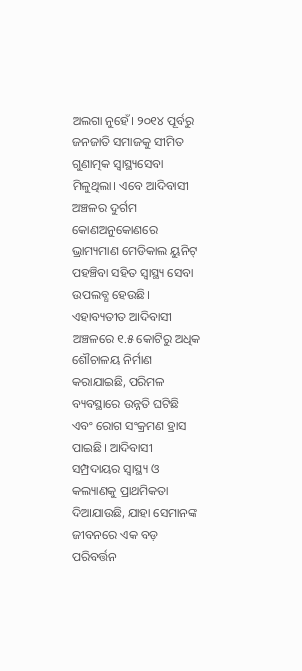ଅଲଗା ନୁହେଁ। ୨୦୧୪ ପୂର୍ବରୁ ଜନଜାତି ସମାଜକୁ ସୀମିତ ଗୁଣାତ୍ମକ ସ୍ୱାସ୍ଥ୍ୟସେବା ମିଳୁଥିଲା। ଏବେ ଆଦିବାସୀ ଅଞ୍ଚଳର ଦୁର୍ଗମ କୋଣଅନୁକୋଣରେ ଭ୍ରାମ୍ୟମାଣ ମେଡିକାଲ ୟୁନିଟ୍ ପହଞ୍ଚିବା ସହିତ ସ୍ୱାସ୍ଥ୍ୟ ସେବା ଉପଲବ୍ଧ ହେଉଛି। ଏହାବ୍ୟତୀତ ଆଦିବାସୀ ଅଞ୍ଚଳରେ ୧.୫ କୋଟିରୁ ଅଧିକ ଶୌଚାଳୟ ନିର୍ମାଣ କରାଯାଇଛି, ପରିମଳ ବ୍ୟବସ୍ଥାରେ ଉନ୍ନତି ଘଟିଛି ଏବଂ ରୋଗ ସଂକ୍ରମଣ ହ୍ରାସ ପାଇଛି। ଆଦିବାସୀ ସମ୍ପ୍ରଦାୟର ସ୍ୱାସ୍ଥ୍ୟ ଓ କଲ୍ୟାଣକୁ ପ୍ରାଥମିକତା ଦିଆଯାଉଛି, ଯାହା ସେମାନଙ୍କ ଜୀବନରେ ଏକ ବଡ଼ ପରିବର୍ତ୍ତନ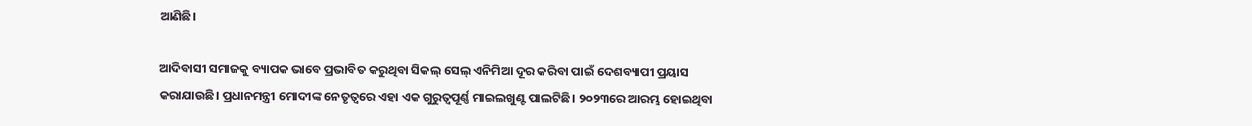ଆଣିଛି।

ଆଦିବାସୀ ସମାଜକୁ ବ୍ୟାପକ ଭାବେ ପ୍ରଭାବିତ କରୁଥିବା ସିକଲ୍ ସେଲ୍ ଏନିମିଆ ଦୂର କରିବା ପାଇଁ ଦେଶବ୍ୟାପୀ ପ୍ରୟାସ କରାଯାଉଛି। ପ୍ରଧାନମନ୍ତ୍ରୀ ମୋଦୀଙ୍କ ନେତୃତ୍ୱରେ ଏହା ଏକ ଗୁରୁତ୍ୱପୂର୍ଣ୍ଣ ମାଇଲଖୁଣ୍ଟ ପାଲଟିଛି। ୨୦୨୩ରେ ଆରମ୍ଭ ହୋଇଥିବା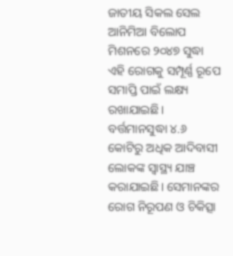ଜାତୀୟ ସିକଲ ସେଲ ଆନିମିଆ ବିଲୋପ ମିଶନରେ ୨୦୪୭ ସୁଦ୍ଧା ଏହି ରୋଗକୁ ସମ୍ପୂର୍ଣ୍ଣ ରୂପେ ସମାପ୍ତି ପାଇଁ ଲକ୍ଷ୍ୟ ରଖାଯାଇଛି। ବର୍ତ୍ତମାନସୁଦ୍ଧା ୪.୬ କୋଟିରୁ ଅଧିକ ଆଦିବାସୀ ଲୋକଙ୍କ ସ୍ୱାସ୍ଥ୍ୟ ଯାଞ୍ଚ କରାଯାଇଛି। ସେମାନଙ୍କର ରୋଗ ନିରୂପଣ ଓ ଚିକିତ୍ସା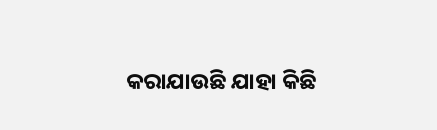କରାଯାଉଛି ଯାହା କିଛି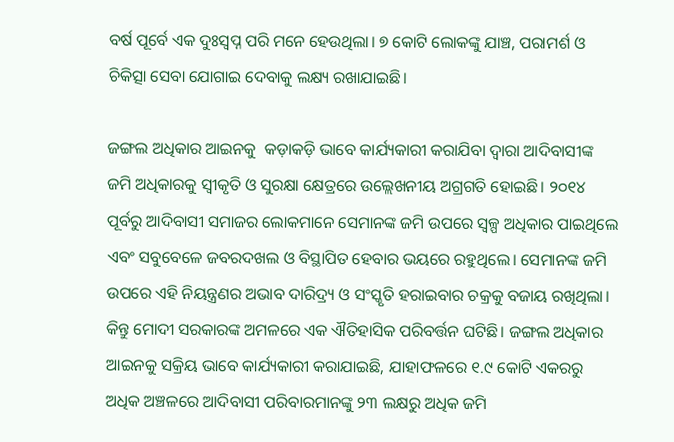ବର୍ଷ ପୂର୍ବେ ଏକ ଦୁଃସ୍ୱପ୍ନ ପରି ମନେ ହେଉଥିଲା। ୭ କୋଟି ଲୋକଙ୍କୁ ଯାଞ୍ଚ, ପରାମର୍ଶ ଓ ଚିକିତ୍ସା ସେବା ଯୋଗାଇ ଦେବାକୁ ଲକ୍ଷ୍ୟ ରଖାଯାଇଛି।

ଜଙ୍ଗଲ ଅଧିକାର ଆଇନକୁ  କଡ଼ାକଡ଼ି ଭାବେ କାର୍ଯ୍ୟକାରୀ କରାଯିବା ଦ୍ୱାରା ଆଦିବାସୀଙ୍କ ଜମି ଅଧିକାରକୁ ସ୍ୱୀକୃତି ଓ ସୁରକ୍ଷା କ୍ଷେତ୍ରରେ ଉଲ୍ଲେଖନୀୟ ଅଗ୍ରଗତି ହୋଇଛି। ୨୦୧୪ ପୂର୍ବରୁ ଆଦିବାସୀ ସମାଜର ଲୋକମାନେ ସେମାନଙ୍କ ଜମି ଉପରେ ସ୍ୱଳ୍ପ ଅଧିକାର ପାଇଥିଲେ ଏବଂ ସବୁବେଳେ ଜବରଦଖଲ ଓ ବିସ୍ଥାପିତ ହେବାର ଭୟରେ ରହୁଥିଲେ। ସେମାନଙ୍କ ଜମି ଉପରେ ଏହି ନିୟନ୍ତ୍ରଣର ଅଭାବ ଦାରିଦ୍ର୍ୟ ଓ ସଂସ୍କୃତି ହରାଇବାର ଚକ୍ରକୁ ବଜାୟ ରଖିଥିଲା। କିନ୍ତୁ ମୋଦୀ ସରକାରଙ୍କ ଅମଳରେ ଏକ ଐତିହାସିକ ପରିବର୍ତ୍ତନ ଘଟିଛି। ଜଙ୍ଗଲ ଅଧିକାର ଆଇନକୁ ସକ୍ରିୟ ଭାବେ କାର୍ଯ୍ୟକାରୀ କରାଯାଇଛି, ଯାହାଫଳରେ ୧.୯ କୋଟି ଏକରରୁ ଅଧିକ ଅଞ୍ଚଳରେ ଆଦିବାସୀ ପରିବାରମାନଙ୍କୁ ୨୩ ଲକ୍ଷରୁ ଅଧିକ ଜମି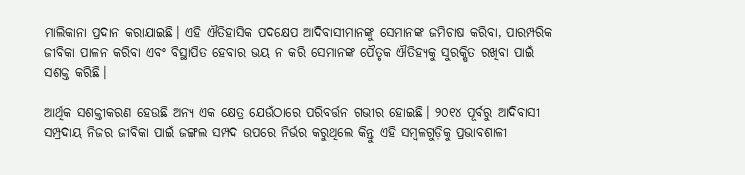ମାଲିକାନା ପ୍ରଦାନ କରାଯାଇଛି। ଏହି ଐତିହାସିକ ପଦକ୍ଷେପ ଆଦିବାସୀମାନଙ୍କୁ ସେମାନଙ୍କ ଜମିଚାଷ କରିବା, ପାରମ୍ପରିକ ଜୀବିକା ପାଳନ କରିବା ଏବଂ ବିସ୍ଥାପିତ ହେବାର ଭୟ ନ କରି ସେମାନଙ୍କ ପୈତୃକ ଐତିହ୍ୟକୁ ସୁରକ୍ଷିତ ରଖିବା ପାଇଁ ସଶକ୍ତ କରିଛି।

ଆର୍ଥିକ ସଶକ୍ତୀକରଣ ହେଉଛି ଅନ୍ୟ ଏକ କ୍ଷେତ୍ର ଯେଉଁଠାରେ ପରିବର୍ତ୍ତନ ଗଭୀର ହୋଇଛି। ୨୦୧୪ ପୂର୍ବରୁ ଆଦିବାସୀ ସମ୍ପ୍ରଦାୟ ନିଜର ଜୀବିକା ପାଇଁ ଜଙ୍ଗଲ ସମ୍ପଦ ଉପରେ ନିର୍ଭର କରୁଥିଲେ କିନ୍ତୁ ଏହି ସମ୍ବଳଗୁଡ଼ିକୁ ପ୍ରଭାବଶାଳୀ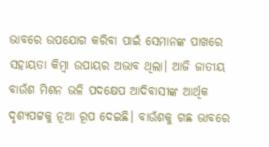ଭାବରେ ଉପଯୋଗ କରିବା ପାଇଁ ସେମାନଙ୍କ ପାଖରେ ସହାୟତା କିମ୍ବା ଉପାୟର ଅଭାବ ଥିଲା। ଆଜି ଜାତୀୟ ବାଉଁଶ ମିଶନ ଭଳି ପଦକ୍ଷେପ ଆଦିବାସୀଙ୍କ ଆର୍ଥିକ ଦୃଶ୍ୟପଟ୍ଟକୁ ନୂଆ ରୂପ ଦେଇଛି। ବାଉଁଶକୁ ଗଛ ଭାବରେ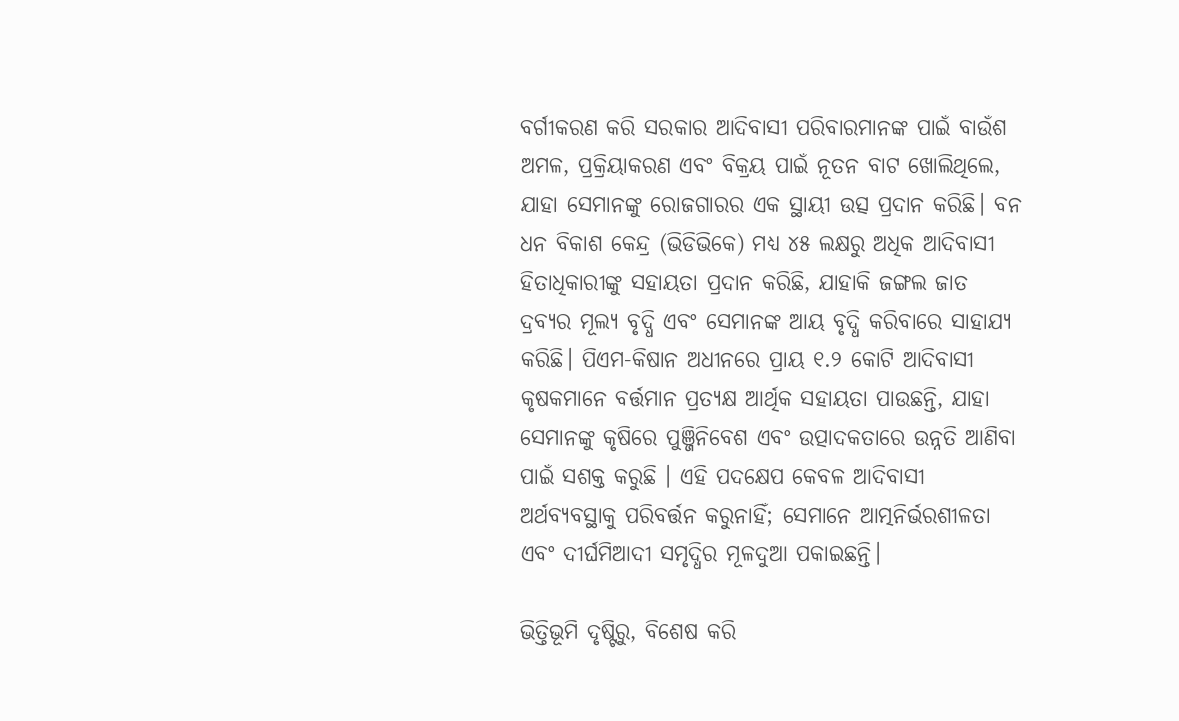ବର୍ଗୀକରଣ କରି ସରକାର ଆଦିବାସୀ ପରିବାରମାନଙ୍କ ପାଇଁ ବାଉଁଶ ଅମଳ, ପ୍ରକ୍ରିୟାକରଣ ଏବଂ ବିକ୍ରୟ ପାଇଁ ନୂତନ ବାଟ ଖୋଲିଥିଲେ, ଯାହା ସେମାନଙ୍କୁ ରୋଜଗାରର ଏକ ସ୍ଥାୟୀ ଉତ୍ସ ପ୍ରଦାନ କରିଛି। ବନ ଧନ ବିକାଶ କେନ୍ଦ୍ର (ଭିଡିଭିକେ) ମଧ୍ୟ ୪୫ ଲକ୍ଷରୁ ଅଧିକ ଆଦିବାସୀ ହିତାଧିକାରୀଙ୍କୁ ସହାୟତା ପ୍ରଦାନ କରିଛି, ଯାହାକି ଜଙ୍ଗଲ ଜାତ ଦ୍ରବ୍ୟର ମୂଲ୍ୟ ବୃଦ୍ଧି ଏବଂ ସେମାନଙ୍କ ଆୟ ବୃଦ୍ଧି କରିବାରେ ସାହାଯ୍ୟ କରିଛି। ପିଏମ-କିଷାନ ଅଧୀନରେ ପ୍ରାୟ ୧.୨ କୋଟି ଆଦିବାସୀ କୃଷକମାନେ ବର୍ତ୍ତମାନ ପ୍ରତ୍ୟକ୍ଷ ଆର୍ଥିକ ସହାୟତା ପାଉଛନ୍ତି, ଯାହା ସେମାନଙ୍କୁ କୃଷିରେ ପୁଞ୍ଜିନିବେଶ ଏବଂ ଉତ୍ପାଦକତାରେ ଉନ୍ନତି ଆଣିବା ପାଇଁ ସଶକ୍ତ କରୁଛି । ଏହି ପଦକ୍ଷେପ କେବଳ ଆଦିବାସୀ ଅର୍ଥବ୍ୟବସ୍ଥାକୁ ପରିବର୍ତ୍ତନ କରୁନାହିଁ; ସେମାନେ ଆତ୍ମନିର୍ଭରଶୀଳତା ଏବଂ ଦୀର୍ଘମିଆଦୀ ସମୃଦ୍ଧିର ମୂଳଦୁଆ ପକାଇଛନ୍ତି।

ଭିତ୍ତିଭୂମି ଦୃଷ୍ଟିରୁ, ବିଶେଷ କରି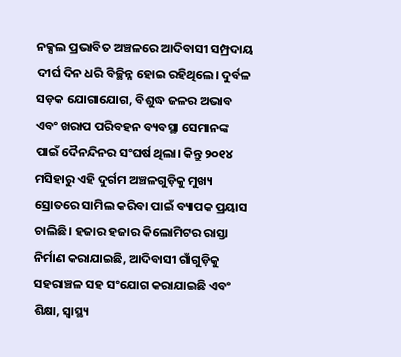ନକ୍ସଲ ପ୍ରଭାବିତ ଅଞ୍ଚଳରେ ଆଦିବାସୀ ସମ୍ପ୍ରଦାୟ ଦୀର୍ଘ ଦିନ ଧରି ବିଚ୍ଛିନ୍ନ ହୋଇ ରହିଥିଲେ। ଦୁର୍ବଳ ସଡ଼କ ଯୋଗାଯୋଗ, ବିଶୁଦ୍ଧ ଜଳର ଅଭାବ ଏବଂ ଖରାପ ପରିବହନ ବ୍ୟବସ୍ଥା ସେମାନଙ୍କ ପାଇଁ ଦୈନନ୍ଦିନର ସଂଘର୍ଷ ଥିଲା। କିନ୍ତୁ ୨୦୧୪ ମସିହାରୁ ଏହି ଦୁର୍ଗମ ଅଞ୍ଚଳଗୁଡ଼ିକୁ ମୁଖ୍ୟ ସ୍ରୋତରେ ସାମିଲ କରିବା ପାଇଁ ବ୍ୟାପକ ପ୍ରୟାସ ଚାଲିଛି। ହଜାର ହଜାର କିଲୋମିଟର ରାସ୍ତା ନିର୍ମାଣ କରାଯାଇଛି, ଆଦିବାସୀ ଗାଁଗୁଡ଼ିକୁ ସହରାଞ୍ଚଳ ସହ ସଂଯୋଗ କରାଯାଇଛି ଏବଂ ଶିକ୍ଷା, ସ୍ୱାସ୍ଥ୍ୟ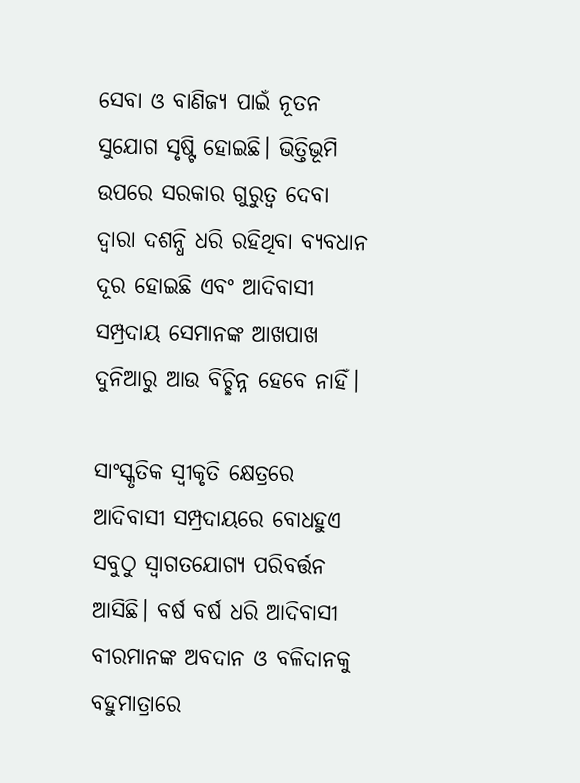ସେବା ଓ ବାଣିଜ୍ୟ ପାଇଁ ନୂତନ ସୁଯୋଗ ସୃଷ୍ଟି ହୋଇଛି। ଭିତ୍ତିଭୂମି ଉପରେ ସରକାର ଗୁରୁତ୍ୱ ଦେବା ଦ୍ୱାରା ଦଶନ୍ଧି ଧରି ରହିଥିବା ବ୍ୟବଧାନ ଦୂର ହୋଇଛି ଏବଂ ଆଦିବାସୀ ସମ୍ପ୍ରଦାୟ ସେମାନଙ୍କ ଆଖପାଖ ଦୁନିଆରୁ ଆଉ ବିଚ୍ଛିନ୍ନ ହେବେ ନାହିଁ।

ସାଂସ୍କୃତିକ ସ୍ୱୀକୃତି କ୍ଷେତ୍ରରେ ଆଦିବାସୀ ସମ୍ପ୍ରଦାୟରେ ବୋଧହୁଏ ସବୁଠୁ ସ୍ୱାଗତଯୋଗ୍ୟ ପରିବର୍ତ୍ତନ ଆସିଛି। ବର୍ଷ ବର୍ଷ ଧରି ଆଦିବାସୀ ବୀରମାନଙ୍କ ଅବଦାନ ଓ ବଳିଦାନକୁ ବହୁମାତ୍ରାରେ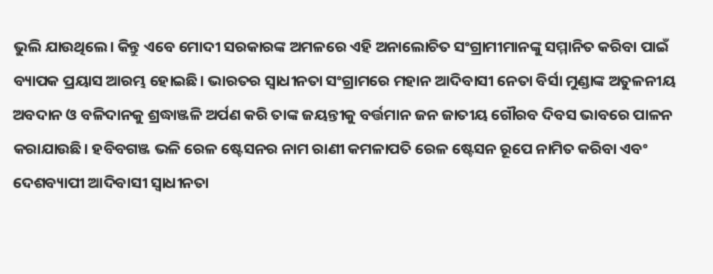ଭୁଲି ଯାଉଥିଲେ। କିନ୍ତୁ ଏବେ ମୋଦୀ ସରକାରଙ୍କ ଅମଳରେ ଏହି ଅନାଲୋଚିତ ସଂଗ୍ରାମୀମାନଙ୍କୁ ସମ୍ମାନିତ କରିବା ପାଇଁ ବ୍ୟାପକ ପ୍ରୟାସ ଆରମ୍ଭ ହୋଇଛି। ଭାରତର ସ୍ୱାଧୀନତା ସଂଗ୍ରାମରେ ମହାନ ଆଦିବାସୀ ନେତା ବିର୍ସା ମୁଣ୍ଡାଙ୍କ ଅତୁଳନୀୟ ଅବଦାନ ଓ ବଳିଦାନକୁ ଶ୍ରଦ୍ଧାଞ୍ଜଳି ଅର୍ପଣ କରି ତାଙ୍କ ଜୟନ୍ତୀକୁ ବର୍ତ୍ତମାନ ଜନ ଜାତୀୟ ଗୌରବ ଦିବସ ଭାବରେ ପାଳନ କରାଯାଉଛି। ହବିବଗଞ୍ଜ ଭଳି ରେଳ ଷ୍ଟେସନର ନାମ ରାଣୀ କମଳାପତି ରେଳ ଷ୍ଟେସନ ରୂପେ ନାମିତ କରିବା ଏବଂ ଦେଶବ୍ୟାପୀ ଆଦିବାସୀ ସ୍ୱାଧୀନତା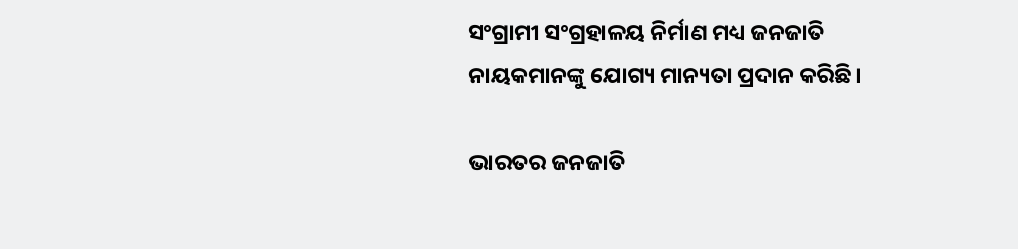ସଂଗ୍ରାମୀ ସଂଗ୍ରହାଳୟ ନିର୍ମାଣ ମଧ୍ୟ ଜନଜାତି ନାୟକମାନଙ୍କୁ ଯୋଗ୍ୟ ମାନ୍ୟତା ପ୍ରଦାନ କରିଛି।

ଭାରତର ଜନଜାତି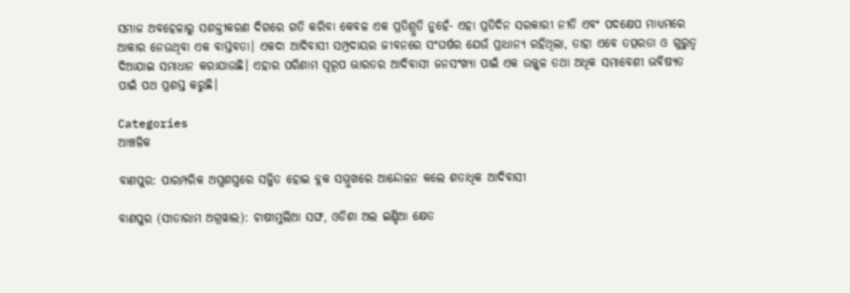ସମାଜ ଅବହେଳାରୁ ସଶକ୍ତୀକରଣ ଦିଗରେ ଗତି କରିବା କେବଳ ଏକ ପ୍ରତିଶ୍ରୁତି ନୁହେଁ- ଏହା ପ୍ରତିଦିନ ସରକାରୀ ନୀତି ଏବଂ ପଦକ୍ଷେପ ମାଧ୍ୟମରେ ଆକାର ନେଉଥିବା ଏକ ବାସ୍ତବତା। ଏକଦା ଆଦିବାସୀ ସମ୍ପ୍ରଦାୟର ଜୀବନରେ ସଂଘର୍ଷର ଯେଉଁ ପ୍ରାଧାନ୍ୟ ରହିଥିଲା, ତାହା ଏବେ ତତ୍ପରତା ଓ ଗୁରୁତ୍ୱ ଦିଆଯାଇ ସମାଧାନ କରାଯାଉଛି। ଏହାର ପରିଣାମ ସ୍ୱରୂପ ଭାରତର ଆଦିବାସୀ ଜନସଂଖ୍ୟା ପାଇଁ ଏକ ଉଜ୍ଜ୍ୱଳ ତଥା ଅଧିକ ସମାବେଶୀ ଭବିଷ୍ୟତ ପାଇଁ ପଥ ପ୍ରଶସ୍ତ କରୁଛି।

Categories
ଆଞ୍ଚଳିକ

ବାଣପୁର: ପାରମ୍ପରିକ ଅସ୍ତ୍ରଶସ୍ତ୍ରରେ ସଜ୍ଜିତ ହୋଇ ବ୍ଲକ ସମ୍ମୁଖରେ ଆନ୍ଦୋଳନ କଲେ ଶତାଧିକ ଆଦିବାସୀ

ବାଣପୁର (ସୀତାରାମ ଅଗ୍ରୱାଲ): ଚାଷୀମୁଲିଆ ସଙ୍ଘ, ଓଡିଶା ଅଲ ଇଣ୍ଡିଆ କ୍ଷେତ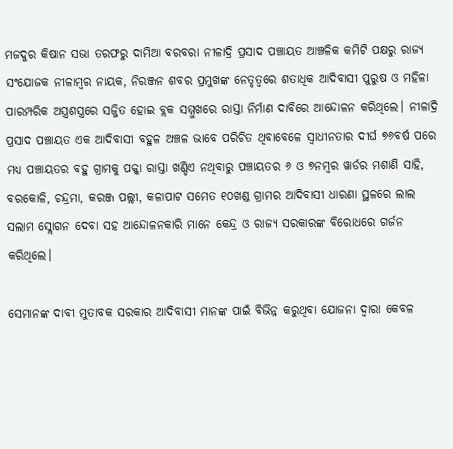ମଜଦୁର କିଷାନ ସଭା ତରଫରୁ ଦାମିଆ ବରବରା ନୀଳାଦ୍ରି ପ୍ରସାଦ ପଞ୍ଚାୟତ ଆଞ୍ଚଳିକ କମିଟି ପକ୍ଷରୁ ରାଜ୍ୟ ସଂଯୋଜକ ନୀଳାମ୍ବର ନାୟକ, ନିରଞ୍ଜନ ଶବର ପ୍ରମୁଖଙ୍କ ନେତୃତ୍ୱରେ ଶତାଧିକ ଆଦିବାସୀ ପୁରୁଷ ଓ ମହିଳା ପାରମ୍ପରିକ ଅସ୍ତ୍ରଶସ୍ତ୍ରରେ ସଜ୍ଜିତ ହୋଇ ବ୍ଲକ ସମ୍ମୁଖରେ ରାସ୍ତା ନିର୍ମାଣ ଦାବିରେ ଆନ୍ଦୋଳନ କରିଥିଲେ। ନୀଳାଦ୍ରି ପ୍ରସାଦ ପଞ୍ଚାୟତ ଏକ ଆଦିବାସୀ ବହୁଳ ଅଞ୍ଚଳ ଭାବେ ପରିଚିତ ଥିବାବେଳେ ସ୍ୱାଧୀନତାର ଦୀର୍ଘ ୭୬ବର୍ଷ ପରେ ମଧ୍ୟ ପଞ୍ଚାୟତର ବହୁ ଗ୍ରାମକୁ ପକ୍କା ରାସ୍ତା ଖଣ୍ଡିଏ ନଥିବାରୁ ପଞ୍ଚାୟତର ୬ ଓ ୭ନମ୍ବର ୱାର୍ଡର ମଶାଣି ସାହି, ବରକୋଳି, ଚନ୍ଦ୍ରମା, କରଞ୍ଜ ପଲ୍ଲୀ, କଳାପାଟ ସମେତ ୧୦ଖଣ୍ଡ ଗ୍ରାମର ଆଦିବାସୀ ଧାରଣା ସ୍ଥଳରେ ଲାଲ ସଲାମ ସ୍ଲୋଗନ ଦେବା ସହ ଆନ୍ଦୋଳନକାରି ମାନେ କେନ୍ଦ୍ର ଓ ରାଜ୍ୟ ସରକାରଙ୍କ ବିରୋଧରେ ଗର୍ଜନ କରିଥିଲେ।

ସେମାନଙ୍କ ଦାବୀ ମୁତାବକ ସରକାର ଆଦିବାସୀ ମାନଙ୍କ ପାଇଁ ବିଭିନ୍ନ କରୁଥିବା ଯୋଜନା ଦ୍ୱାରା କେବଳ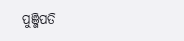ପୁଞ୍ଜିପତି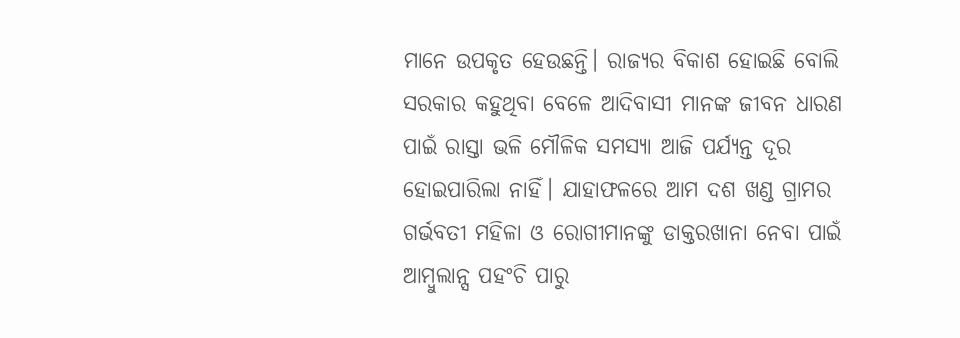ମାନେ ଉପକୃତ ହେଉଛନ୍ତି। ରାଜ୍ୟର ବିକାଶ ହୋଇଛି ବୋଲି ସରକାର କହୁଥିବା ବେଳେ ଆଦିବାସୀ ମାନଙ୍କ ଜୀବନ ଧାରଣ ପାଇଁ ରାସ୍ତା ଭଳି ମୌଳିକ ସମସ୍ୟା ଆଜି ପର୍ଯ୍ୟନ୍ତ ଦୂର ହୋଇପାରିଲା ନାହିଁ। ଯାହାଫଳରେ ଆମ ଦଶ ଖଣ୍ଡ ଗ୍ରାମର ଗର୍ଭବତୀ ମହିଳା ଓ ରୋଗୀମାନଙ୍କୁ ଡାକ୍ତରଖାନା ନେବା ପାଇଁ ଆମ୍ବୁଲାନ୍ସ ପହଂଚି ପାରୁ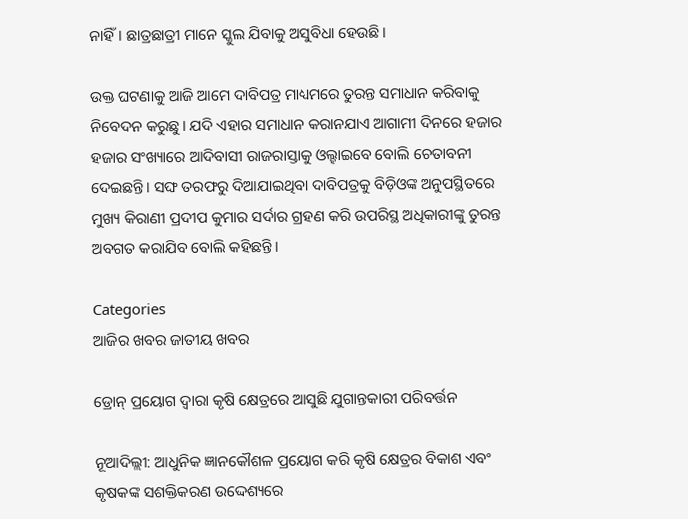ନାହିଁ। ଛାତ୍ରଛାତ୍ରୀ ମାନେ ସ୍କୁଲ ଯିବାକୁ ଅସୁବିଧା ହେଉଛି।

ଉକ୍ତ ଘଟଣାକୁ ଆଜି ଆମେ ଦାବିପତ୍ର ମାଧ୍ୟମରେ ତୁରନ୍ତ ସମାଧାନ କରିବାକୁ ନିବେଦନ କରୁଛୁ। ଯଦି ଏହାର ସମାଧାନ କରାନଯାଏ ଆଗାମୀ ଦିନରେ ହଜାର ହଜାର ସଂଖ୍ୟାରେ ଆଦିବାସୀ ରାଜରାସ୍ତାକୁ ଓଲ୍ହାଇବେ ବୋଲି ଚେତାବନୀ ଦେଇଛନ୍ତି। ସଙ୍ଘ ତରଫରୁ ଦିଆଯାଇଥିବା ଦାବିପତ୍ରକୁ ବିଡ଼ିଓଙ୍କ ଅନୁପସ୍ଥିତରେ ମୁଖ୍ୟ କିରାଣୀ ପ୍ରଦୀପ କୁମାର ସର୍ଦାର ଗ୍ରହଣ କରି ଉପରିସ୍ଥ ଅଧିକାରୀଙ୍କୁ ତୁରନ୍ତ ଅବଗତ କରାଯିବ ବୋଲି କହିଛନ୍ତି।

Categories
ଆଜିର ଖବର ଜାତୀୟ ଖବର

ଡ୍ରୋନ୍‌ ପ୍ରୟୋଗ ଦ୍ୱାରା କୃଷି କ୍ଷେତ୍ରରେ ଆସୁଛି ଯୁଗାନ୍ତକାରୀ ପରିବର୍ତ୍ତନ

ନୂଆଦିଲ୍ଲୀ: ଆଧୁନିକ ଜ୍ଞାନକୌଶଳ ପ୍ରୟୋଗ କରି କୃଷି କ୍ଷେତ୍ରର ବିକାଶ ଏବଂ କୃଷକଙ୍କ ସଶକ୍ତିକରଣ ଉଦ୍ଦେଶ୍ୟରେ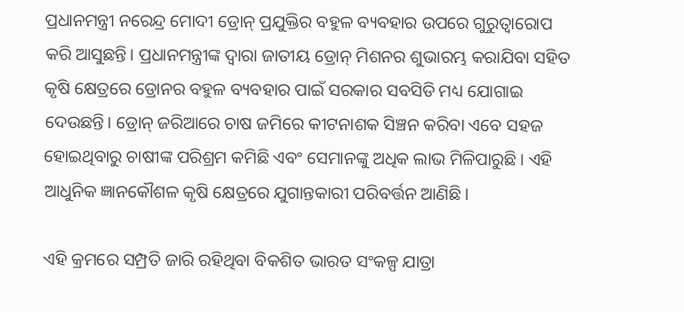ପ୍ରଧାନମନ୍ତ୍ରୀ ନରେନ୍ଦ୍ର ମୋଦୀ ଡ୍ରୋନ୍‌ ପ୍ରଯୁକ୍ତିର ବହୁଳ ବ୍ୟବହାର ଉପରେ ଗୁରୁତ୍ୱାରୋପ କରି ଆସୁଛନ୍ତି। ପ୍ରଧାନମନ୍ତ୍ରୀଙ୍କ ଦ୍ୱାରା ଜାତୀୟ ଡ୍ରୋନ୍‌ ମିଶନର ଶୁଭାରମ୍ଭ କରାଯିବା ସହିତ କୃଷି କ୍ଷେତ୍ରରେ ଡ୍ରୋନର ବହୁଳ ବ୍ୟବହାର ପାଇଁ ସରକାର ସବସିଡି ମଧ୍ୟ ଯୋଗାଇ ଦେଉଛନ୍ତି। ଡ୍ରୋନ୍‌ ଜରିଆରେ ଚାଷ ଜମିରେ କୀଟନାଶକ ସିଞ୍ଚନ କରିବା ଏବେ ସହଜ ହୋଇଥିବାରୁ ଚାଷୀଙ୍କ ପରିଶ୍ରମ କମିଛି ଏବଂ ସେମାନଙ୍କୁ ଅଧିକ ଲାଭ ମିଳିପାରୁଛି। ଏହି ଆଧୁନିକ ଜ୍ଞାନକୌଶଳ କୃଷି କ୍ଷେତ୍ରରେ ଯୁଗାନ୍ତକାରୀ ପରିବର୍ତ୍ତନ ଆଣିଛି।

ଏହି କ୍ରମରେ ସମ୍ପ୍ରତି ଜାରି ରହିଥିବା ବିକଶିତ ଭାରତ ସଂକଳ୍ପ ଯାତ୍ରା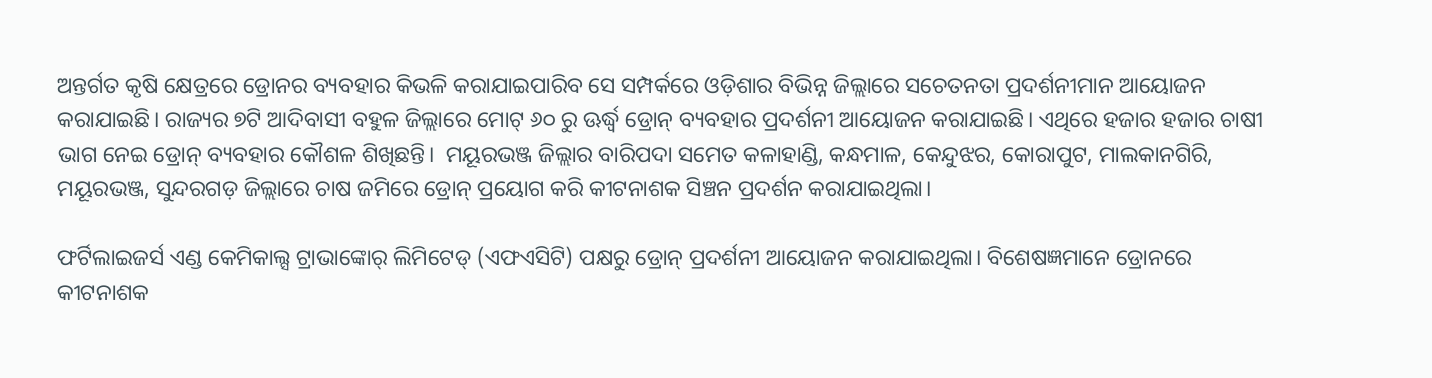ଅନ୍ତର୍ଗତ କୃଷି କ୍ଷେତ୍ରରେ ଡ୍ରୋନର ବ୍ୟବହାର କିଭଳି କରାଯାଇପାରିବ ସେ ସମ୍ପର୍କରେ ଓଡ଼ିଶାର ବିଭିନ୍ନ ଜିଲ୍ଲାରେ ସଚେତନତା ପ୍ରଦର୍ଶନୀମାନ ଆୟୋଜନ କରାଯାଇଛି। ରାଜ୍ୟର ୭ଟି ଆଦିବାସୀ ବହୁଳ ଜିଲ୍ଲାରେ ମୋଟ୍‌ ୬୦ ରୁ ଊର୍ଦ୍ଧ୍ବ ଡ୍ରୋନ୍‌ ବ୍ୟବହାର ପ୍ରଦର୍ଶନୀ ଆୟୋଜନ କରାଯାଇଛି। ଏଥିରେ ହଜାର ହଜାର ଚାଷୀ ଭାଗ ନେଇ ଡ୍ରୋନ୍‌ ବ୍ୟବହାର କୌଶଳ ଶିଖିଛନ୍ତି।  ମୟୂରଭଞ୍ଜ ଜିଲ୍ଲାର ବାରିପଦା ସମେତ କଳାହାଣ୍ଡି, କନ୍ଧମାଳ, କେନ୍ଦୁଝର, କୋରାପୁଟ, ମାଲକାନଗିରି, ମୟୂରଭଞ୍ଜ, ସୁନ୍ଦରଗଡ଼ ଜିଲ୍ଲାରେ ଚାଷ ଜମିରେ ଡ୍ରୋନ୍‌ ପ୍ରୟୋଗ କରି କୀଟନାଶକ ସିଞ୍ଚନ ପ୍ରଦର୍ଶନ କରାଯାଇଥିଲା।

ଫର୍ଟିଲାଇଜର୍ସ ଏଣ୍ଡ କେମିକାଲ୍ସ ଟ୍ରାଭାଙ୍କୋର୍‌ ଲିମିଟେଡ୍‌ (ଏଫଏସିଟି) ପକ୍ଷରୁ ଡ୍ରୋନ୍‌ ପ୍ରଦର୍ଶନୀ ଆୟୋଜନ କରାଯାଇଥିଲା। ବିଶେଷଜ୍ଞମାନେ ଡ୍ରୋନରେ କୀଟନାଶକ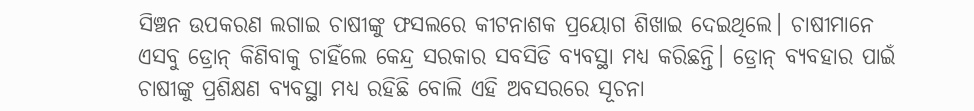ସିଞ୍ଚନ ଉପକରଣ ଲଗାଇ ଚାଷୀଙ୍କୁ ଫସଲରେ କୀଟନାଶକ ପ୍ରୟୋଗ ଶିଖାଇ ଦେଇଥିଲେ। ଚାଷୀମାନେ ଏସବୁ ଡ୍ରୋନ୍‌ କିଣିବାକୁ ଚାହିଁଲେ କେନ୍ଦ୍ର ସରକାର ସବସିଡି ବ୍ୟବସ୍ଥା ମଧ୍ୟ କରିଛନ୍ତି। ଡ୍ରୋନ୍‌ ବ୍ୟବହାର ପାଇଁ ଚାଷୀଙ୍କୁ ପ୍ରଶିକ୍ଷଣ ବ୍ୟବସ୍ଥା ମଧ୍ୟ ରହିଛି ବୋଲି ଏହି ଅବସରରେ ସୂଚନା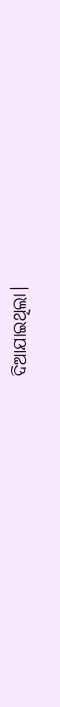ଦିଆଯାଇଥିଲା।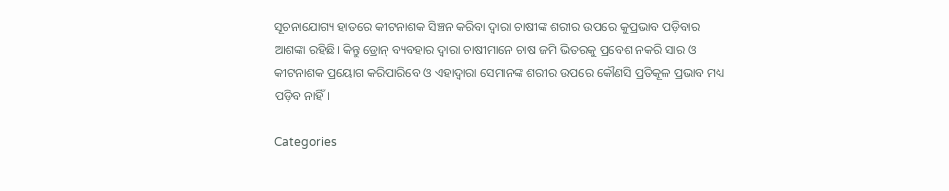ସୂଚନାଯୋଗ୍ୟ ହାତରେ କୀଟନାଶକ ସିଞ୍ଚନ କରିବା ଦ୍ୱାରା ଚାଷୀଙ୍କ ଶରୀର ଉପରେ କୁପ୍ରଭାବ ପଡ଼ିବାର ଆଶଙ୍କା ରହିଛି। କିନ୍ତୁ ଡ୍ରୋନ୍‌ ବ୍ୟବହାର ଦ୍ୱାରା ଚାଷୀମାନେ ଚାଷ ଜମି ଭିତରକୁ ପ୍ରବେଶ ନକରି ସାର ଓ କୀଟନାଶକ ପ୍ରୟୋଗ କରିପାରିବେ ଓ ଏହାଦ୍ୱାରା ସେମାନଙ୍କ ଶରୀର ଉପରେ କୌଣସି ପ୍ରତିକୂଳ ପ୍ରଭାବ ମଧ୍ୟ ପଡ଼ିବ ନାହିଁ।

Categories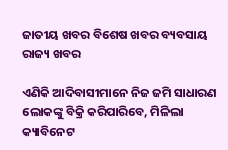ଜାତୀୟ ଖବର ବିଶେଷ ଖବର ବ୍ୟବସାୟ ରାଜ୍ୟ ଖବର

ଏଣିକି ଆଦିବାସୀମାନେ ନିଜ ଜମି ସାଧାରଣ ଲୋକଙ୍କୁ ବିକ୍ରି କରିପାରିବେ, ମିଳିଲା କ୍ୟାବିନେଟ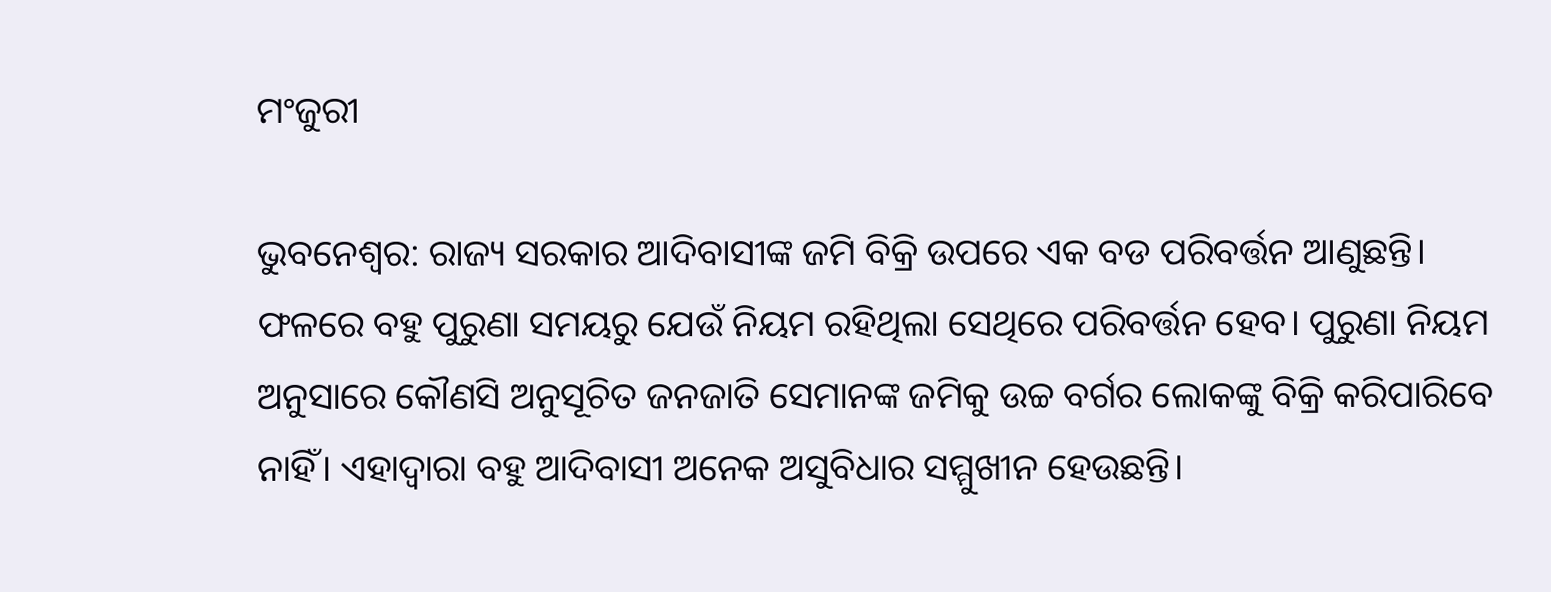ମଂଜୁରୀ

ଭୁବନେଶ୍ବର: ରାଜ୍ୟ ସରକାର ଆଦିବାସୀଙ୍କ ଜମି ବିକ୍ରି ଉପରେ ଏକ ବଡ ପରିବର୍ତ୍ତନ ଆଣୁଛନ୍ତି। ଫଳରେ ବହୁ ପୁରୁଣା ସମୟରୁ ଯେଉଁ ନିୟମ ରହିଥିଲା ସେଥିରେ ପରିବର୍ତ୍ତନ ହେବ। ପୁରୁଣା ନିୟମ ଅନୁସାରେ କୌଣସି ଅନୁସୂଚିତ ଜନଜାତି ସେମାନଙ୍କ ଜମିକୁ ଉଚ୍ଚ ବର୍ଗର ଲୋକଙ୍କୁ ବିକ୍ରି କରିପାରିବେ ନାହିଁ। ଏହାଦ୍ବାରା ବହୁ ଆଦିବାସୀ ଅନେକ ଅସୁବିଧାର ସମ୍ମୁଖୀନ ହେଉଛନ୍ତି।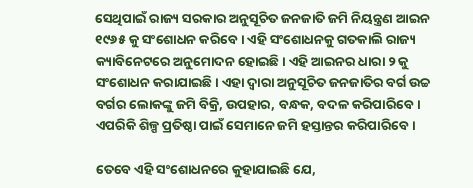ସେଥିପାଇଁ ରାଜ୍ୟ ସରକାର ଅନୁସୂଚିତ ଜନଜାତି ଜମି ନିୟନ୍ତ୍ରଣ ଆଇନ ୧୯୬୫ କୁ ସଂଶୋଧନ କରିବେ। ଏହି ସଂଶୋଧନକୁ ଗତକାଲି ରାଜ୍ୟ କ୍ୟାବିନେଟରେ ଅନୁମୋଦନ ହୋଇଛି। ଏହି ଆଇନର ଧାରା ୨ କୁ ସଂଶୋଧନ କରାଯାଇଛି। ଏହା ଦ୍ବାରା ଅନୁସୂଚିତ ଜନଜାତିର ବର୍ଗ ଉଚ୍ଚ ବର୍ଗର ଲୋକଙ୍କୁ ଜମି ବିକ୍ରି, ଉପହାର, ବନ୍ଧକ, ବଦଳ କରିପାରିବେ। ଏପରିକି ଶିଳ୍ପ ପ୍ରତିଷ୍ଠା ପାଇଁ ସେମାନେ ଜମି ହସ୍ତାନ୍ତର କରିପାରିବେ।

ତେବେ ଏହି ସଂଶୋଧନରେ କୁହାଯାଇଛି ଯେ,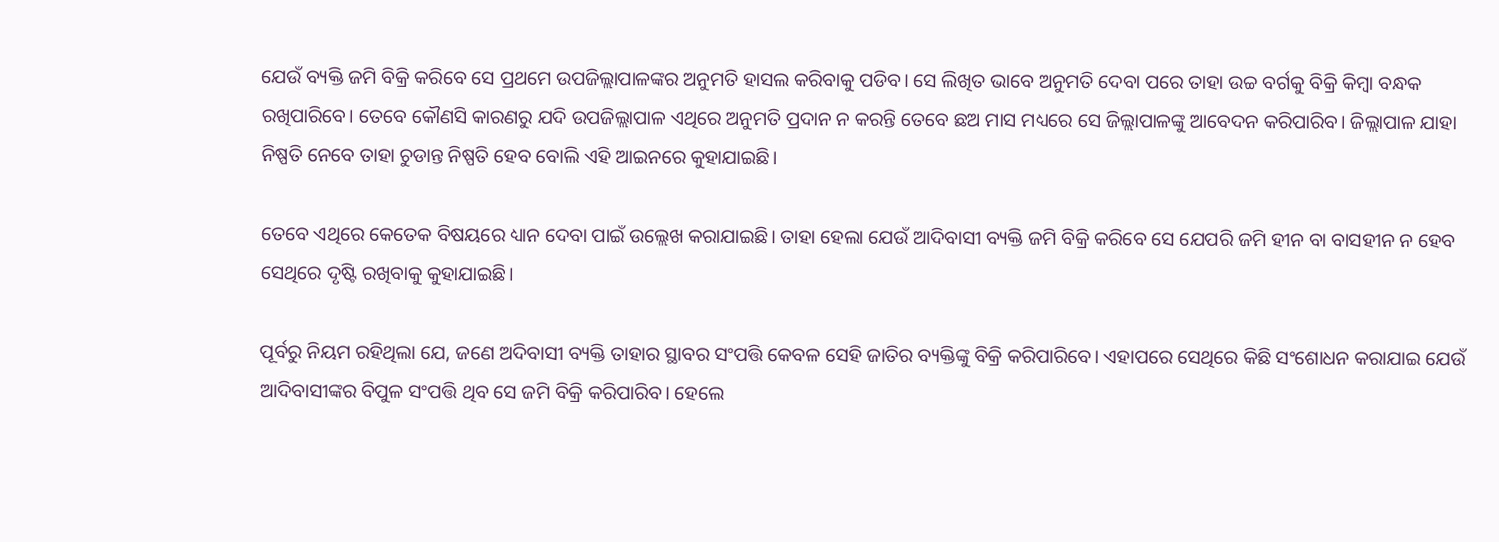ଯେଉଁ ବ୍ୟକ୍ତି ଜମି ବିକ୍ରି କରିବେ ସେ ପ୍ରଥମେ ଉପଜିଲ୍ଲାପାଳଙ୍କର ଅନୁମତି ହାସଲ କରିବାକୁ ପଡିବ। ସେ ଲିଖିତ ଭାବେ ଅନୁମତି ଦେବା ପରେ ତାହା ଉଚ୍ଚ ବର୍ଗକୁ ବିକ୍ରି କିମ୍ବା ବନ୍ଧକ ରଖିପାରିବେ। ତେବେ କୌଣସି କାରଣରୁ ଯଦି ଉପଜିଲ୍ଲାପାଳ ଏଥିରେ ଅନୁମତି ପ୍ରଦାନ ନ କରନ୍ତି ତେବେ ଛଅ ମାସ ମଧ୍ୟରେ ସେ ଜିଲ୍ଲାପାଳଙ୍କୁ ଆବେଦନ କରିପାରିବ। ଜିଲ୍ଲାପାଳ ଯାହା ନିଷ୍ପତି ନେବେ ତାହା ଚୁଡାନ୍ତ ନିଷ୍ପତି ହେବ ବୋଲି ଏହି ଆଇନରେ କୁହାଯାଇଛି।

ତେବେ ଏଥିରେ କେତେକ ବିଷୟରେ ଧ୍ୟାନ ଦେବା ପାଇଁ ଉଲ୍ଲେଖ କରାଯାଇଛି। ତାହା ହେଲା ଯେଉଁ ଆଦିବାସୀ ବ୍ୟକ୍ତି ଜମି ବିକ୍ରି କରିବେ ସେ ଯେପରି ଜମି ହୀନ ବା ବାସହୀନ ନ ହେବ ସେଥିରେ ଦୃଷ୍ଟି ରଖିବାକୁ କୁହାଯାଇଛି।

ପୂର୍ବରୁ ନିୟମ ରହିଥିଲା ଯେ, ଜଣେ ଅଦିବାସୀ ବ୍ୟକ୍ତି ତାହାର ସ୍ଥାବର ସଂପତ୍ତି କେବଳ ସେହି ଜାତିର ବ୍ୟକ୍ତିଙ୍କୁ ବିକ୍ରି କରିପାରିବେ। ଏହାପରେ ସେଥିରେ କିଛି ସଂଶୋଧନ କରାଯାଇ ଯେଉଁ ଆଦିବାସୀଙ୍କର ବିପୁଳ ସଂପତ୍ତି ଥିବ ସେ ଜମି ବିକ୍ରି କରିପାରିବ। ହେଲେ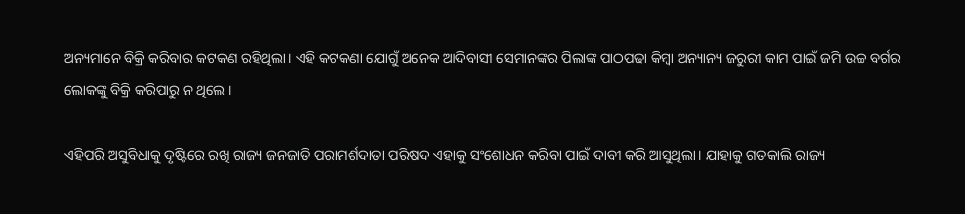ଅନ୍ୟମାନେ ବିକ୍ରି କରିବାର କଟକଣ ରହିଥିଲା। ଏହି କଟକଣା ଯୋଗୁଁ ଅନେକ ଆଦିବାସୀ ସେମାନଙ୍କର ପିଲାଙ୍କ ପାଠପଢା କିମ୍ବା ଅନ୍ୟାନ୍ୟ ଜରୁରୀ କାମ ପାଇଁ ଜମି ଉଚ୍ଚ ବର୍ଗର ଲୋକଙ୍କୁ ବିକ୍ରି କରିପାରୁ ନ ଥିଲେ।

ଏହିପରି ଅସୁବିଧାକୁ ଦୃଷ୍ଟିରେ ରଖି ରାଜ୍ୟ ଜନଜାତି ପରାମର୍ଶଦାତା ପରିଷଦ ଏହାକୁ ସଂଶୋଧନ କରିବା ପାଇଁ ଦାବୀ କରି ଆସୁଥିଲା। ଯାହାକୁ ଗତକାଲି ରାଜ୍ୟ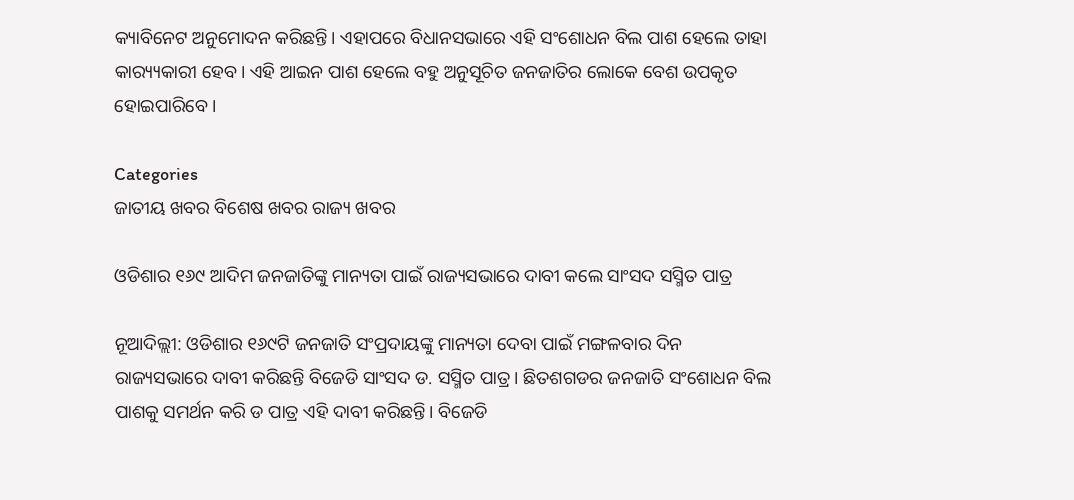କ୍ୟାବିନେଟ ଅନୁମୋଦନ କରିଛନ୍ତି। ଏହାପରେ ବିଧାନସଭାରେ ଏହି ସଂଶୋଧନ ବିଲ ପାଶ ହେଲେ ତାହା କାର‌୍ୟ୍ୟକାରୀ ହେବ। ଏହି ଆଇନ ପାଶ ହେଲେ ବହୁ ଅନୁସୂଚିତ ଜନଜାତିର ଲୋକେ ବେଶ ଉପକୃତ ହୋଇପାରିବେ।

Categories
ଜାତୀୟ ଖବର ବିଶେଷ ଖବର ରାଜ୍ୟ ଖବର

ଓଡିଶାର ୧୬୯ ଆଦିମ ଜନଜାତିଙ୍କୁ ମାନ୍ୟତା ପାଇଁ ରାଜ୍ୟସଭାରେ ଦାବୀ କଲେ ସାଂସଦ ସସ୍ମିତ ପାତ୍ର

ନୂଆଦିଲ୍ଲୀ: ଓଡିଶାର ୧୬୯ଟି ଜନଜାତି ସଂପ୍ରଦାୟଙ୍କୁ ମାନ୍ୟତା ଦେବା ପାଇଁ ମଙ୍ଗଳବାର ଦିନ ରାଜ୍ୟସଭାରେ ଦାବୀ କରିଛନ୍ତି ବିଜେଡି ସାଂସଦ ଡ. ସସ୍ମିତ ପାତ୍ର। ଛିତଶଗଡର ଜନଜାତି ସଂଶୋଧନ ବିଲ ପାଶକୁ ସମର୍ଥନ କରି ଡ ପାତ୍ର ଏହି ଦାବୀ କରିଛନ୍ତି। ବିଜେଡି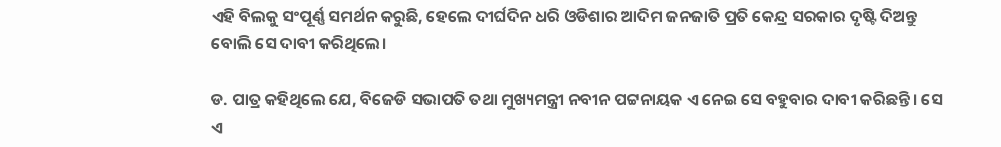ଏହି ବିଲକୁ ସଂପୂର୍ଣ୍ଣ ସମର୍ଥନ କରୁଛି, ହେଲେ ଦୀର୍ଘଦିନ ଧରି ଓଡିଶାର ଆଦିମ ଜନଜାତି ପ୍ରତି କେନ୍ଦ୍ର ସରକାର ଦୃଷ୍ଟି ଦିଅନ୍ତୁ ବୋଲି ସେ ଦାବୀ କରିଥିଲେ।

ଡ. ପାତ୍ର କହିଥିଲେ ଯେ, ବିଜେଡି ସଭାପତି ତଥା ମୁଖ୍ୟମନ୍ତ୍ରୀ ନବୀନ ପଟ୍ଟନାୟକ ଏ ନେଇ ସେ ବହୁବାର ଦାବୀ କରିଛନ୍ତି। ସେ ଏ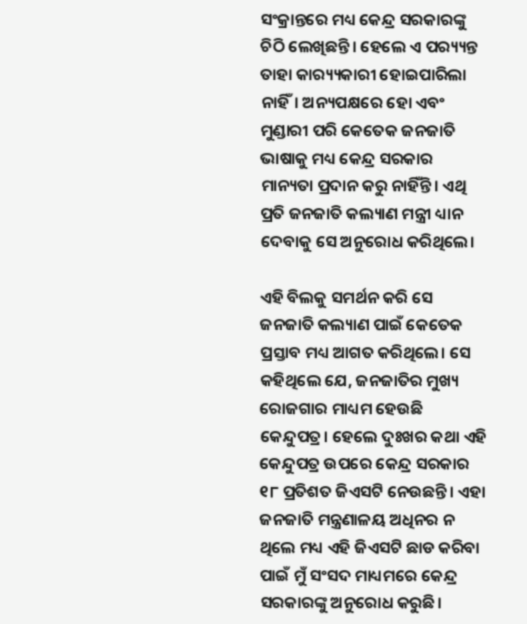ସଂକ୍ରାନ୍ତରେ ମଧ୍ୟ କେନ୍ଦ୍ର ସରକାରଙ୍କୁ ଚିଠି ଲେଖିଛନ୍ତି। ହେଲେ ଏ ପର‌୍ୟ୍ୟନ୍ତ ତାହା କାର‌୍ୟ୍ୟକାରୀ ହୋଇପାରିଲା ନାହିଁ। ଅନ୍ୟପକ୍ଷରେ ହୋ ଏବଂ ମୁଣ୍ଡାରୀ ପରି କେତେକ ଜନଜାତି ଭାଷାକୁ ମଧ୍ୟ କେନ୍ଦ୍ର ସରକାର ମାନ୍ୟତା ପ୍ରଦାନ କରୁ ନାହିଁନ୍ତି। ଏଥି ପ୍ରତି ଜନଜାତି କଲ୍ୟାଣ ମନ୍ତ୍ରୀ ଧ୍ୟାନ ଦେବାକୁ ସେ ଅନୁରୋଧ କରିଥିଲେ।

ଏହି ବିଲକୁ ସମର୍ଥନ କରି ସେ ଜନଜାତି କଲ୍ୟାଣ ପାଇଁ କେତେକ ପ୍ରସ୍ତାବ ମଧ୍ୟ ଆଗତ କରିଥିଲେ। ସେ କହିଥିଲେ ଯେ, ଜନଜାତିର ମୁଖ୍ୟ ରୋଜଗାର ମାଧ୍ୟମ ହେଉଛି କେନ୍ଦୁପତ୍ର। ହେଲେ ଦୁଃଖର କଥା ଏହି କେନ୍ଦୁପତ୍ର ଉପରେ କେନ୍ଦ୍ର ସରକାର ୧୮ ପ୍ରତିଶତ ଜିଏସଟି ନେଉଛନ୍ତି। ଏହା ଜନଜାତି ମନ୍ତ୍ରଣାଳୟ ଅଧିନର ନ ଥିଲେ ମଧ୍ୟ ଏହି ଜିଏସଟି ଛାଡ କରିବା ପାଇଁ ମୁଁ ସଂସଦ ମାଧ୍ୟମରେ କେନ୍ଦ୍ର ସରକାରଙ୍କୁ ଅନୁରୋଧ କରୁଛି।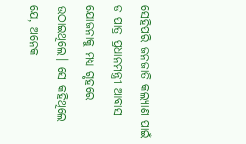ସେହିପରି ଜନଜାତି କଲ୍ୟାଣ ପାଇଁ ଡ ପାତ୍ର ପ୍ରଧାନମନ୍ତ୍ରୀ ଆବାସ ଯୋଜନାକୁ ମଧ୍ୟ ଗୃହରେ ଉଠାଇଥିଲେ। ସେ କହିଥିଲେ ଯେ, ଅନେକ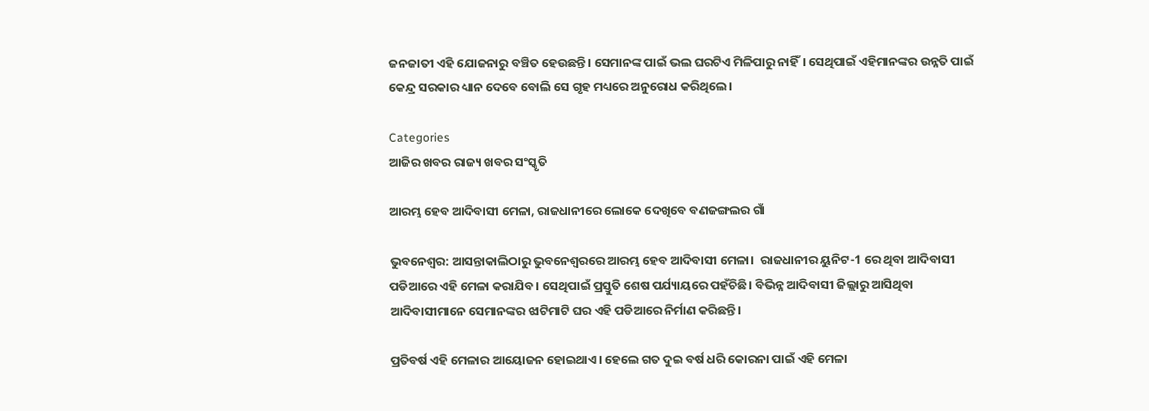ଜନଜାତୀ ଏହି ଯୋଜନାରୁ ବଞ୍ଚିତ ହେଉଛନ୍ତି। ସେମାନଙ୍କ ପାଇଁ ଭଲ ଘରଟିଏ ମିଳିପାରୁ ନାହିଁ। ସେଥିପାଇଁ ଏହିମାନଙ୍କର ଉନ୍ନତି ପାଇଁ କେନ୍ଦ୍ର ସରକାର ଧ୍ୟାନ ଦେବେ ବୋଲି ସେ ଗୃହ ମଧ୍ୟରେ ଅନୁରୋଧ କରିଥିଲେ।

Categories
ଆଜିର ଖବର ରାଜ୍ୟ ଖବର ସଂସ୍କୃତି

ଆରମ୍ଭ ହେବ ଆଦିବାସୀ ମେଳା, ରାଜଧାନୀରେ ଲୋକେ ଦେଖିବେ ବଣଜଙ୍ଗଲର ଗାଁ

ଭୁବନେଶ୍ବର: ଆସନ୍ତାକାଲିଠାରୁ ଭୁବନେଶ୍ବରରେ ଆରମ୍ଭ ହେବ ଆଦିବାସୀ ମେଳା।  ରାଜଧାନୀର ୟୁନିଟ-1 ରେ ଥିବା ଆଦିବାସୀ ପଡିଆରେ ଏହି ମେଳା କରାଯିବ। ସେଥିପାଇଁ ପ୍ରସ୍ତୁତି ଶେଷ ପର୍ଯ୍ୟାୟରେ ପହଁଚିଛି। ବିଭିନ୍ନ ଆଦିବାସୀ ଜିଲ୍ଲାରୁ ଆସିଥିବା ଆଦିବାସୀମାନେ ସେମାନଙ୍କର ଝାଟିମାଟି ଘର ଏହି ପଡିଆରେ ନିର୍ମାଣ କରିଛନ୍ତି।

ପ୍ରତିବର୍ଷ ଏହି ମେଳାର ଆୟୋଜନ ହୋଇଥାଏ। ହେଲେ ଗତ ଦୁଇ ବର୍ଷ ଧରି କୋରନା ପାଇଁ ଏହି ମେଳା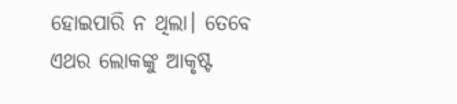ହୋଇପାରି ନ ଥିଲା। ତେବେ ଏଥର ଲୋକଙ୍କୁ ଆକୃଷ୍ଟ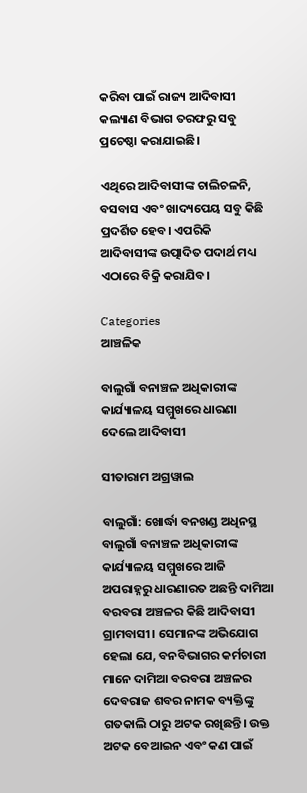କରିବା ପାଇଁ ରାଜ୍ୟ ଆଦିବାସୀ କଲ୍ୟାଣ ବିଭାଗ ତରଫରୁ ସବୁ ପ୍ରଚେଷ୍ଠା କରାଯାଇଛି।

ଏଥିରେ ଆଦିବାସୀଙ୍କ ଚାଲିଚଳନି, ବସବାସ ଏବଂ ଖାଦ୍ୟପେୟ ସବୁ କିଛି ପ୍ରଦର୍ଶିତ ହେବ। ଏପରିକି ଆଦିବାସୀଙ୍କ ଉତ୍ପାଦିତ ପଦାର୍ଥ ମଧ୍ୟ ଏଠାରେ ବିକ୍ରି କରାଯିବ।

Categories
ଆଞ୍ଚଳିକ

ବାଲୁଗାଁ ବନାଞ୍ଚଳ ଅଧିକାରୀଙ୍କ କାର୍ଯ୍ୟାଳୟ ସମ୍ମୁଖରେ ଧାରଣା ଦେଲେ ଆଦିବାସୀ

ସୀତାରାମ ଅଗ୍ରୱାଲ

ବାଲୁଗାଁ: ଖୋର୍ଦ୍ଧା ବନଖଣ୍ଡ ଅଧିନସ୍ଥ ବାଲୁଗାଁ ବନାଞ୍ଚଳ ଅଧିକାରୀଙ୍କ କାର୍ଯ୍ୟାଳୟ ସମ୍ମୁଖରେ ଆଜି ଅପରାହ୍ନରୁ ଧାରଣାରତ ଅଛନ୍ତି ଦାମିଆ ବରବରା ଅଞ୍ଚଳର କିଛି ଆଦିବାସୀ ଗ୍ରାମବାସୀ। ସେମାନଙ୍କ ଅଭିଯୋଗ ହେଲା ଯେ, ବନବିଭାଗର କର୍ମଚାରୀ ମାନେ ଦାମିଆ ବରବରା ଅଞ୍ଚଳର ଦେବରାଜ ଶବର ନାମକ ବ୍ୟକ୍ତିଙ୍କୁ ଗତକାଲି ଠାରୁ ଅଟକ ରଖିଛନ୍ତି। ଉକ୍ତ ଅଟକ ବେଆଇନ ଏବଂ କଣ ପାଇଁ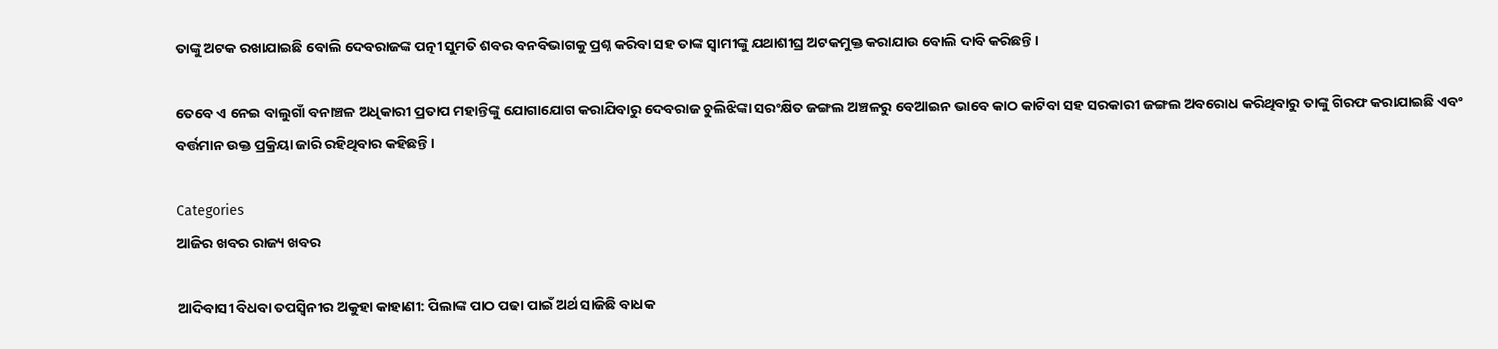ତାଙ୍କୁ ଅଟକ ରଖାଯାଇଛି ବୋଲି ଦେବରାଜଙ୍କ ପତ୍ନୀ ସୁମତି ଶବର ବନବିଭାଗକୁ ପ୍ରଶ୍ନ କରିବା ସହ ତାଙ୍କ ସ୍ୱାମୀଙ୍କୁ ଯଥାଶୀଘ୍ର ଅଟକମୁକ୍ତ କରାଯାଉ ବୋଲି ଦାବି କରିଛନ୍ତି।

ତେବେ ଏ ନେଇ ବାଲୁଗାଁ ବନାଞ୍ଚଳ ଅଧିକାରୀ ପ୍ରତାପ ମହାନ୍ତିଙ୍କୁ ଯୋଗାଯୋଗ କରାଯିବାରୁ ଦେବରାଜ ଚୁଲିଝିଙ୍କା ସରଂକ୍ଷିତ ଜଙ୍ଗଲ ଅଞ୍ଚଳରୁ ବେଆଇନ ଭାବେ କାଠ କାଟିବା ସହ ସରକାରୀ ଜଙ୍ଗଲ ଅବରୋଧ କରିଥିବାରୁ ତାଙ୍କୁ ଗିରଫ କରାଯାଇଛି ଏବଂ ବର୍ତ୍ତମାନ ଉକ୍ତ ପ୍ରକ୍ରିୟା ଜାରି ରହିଥିବାର କହିଛନ୍ତି।

Categories
ଆଜିର ଖବର ରାଜ୍ୟ ଖବର

ଆଦିବାସୀ ବିଧବା ତପସ୍ୱିନୀର ଅକୁହା କାହାଣୀ: ପିଲାଙ୍କ ପାଠ ପଢା ପାଇଁ ଅର୍ଥ ସାଜିଛି ବାଧକ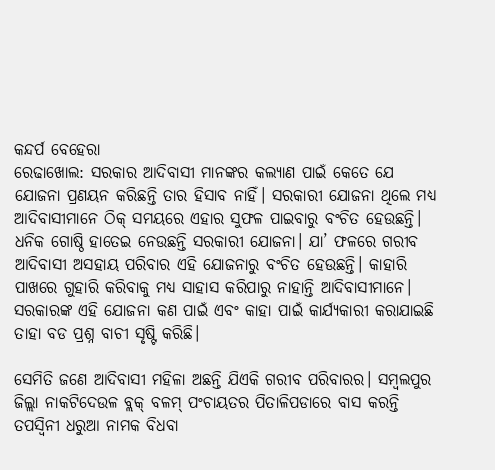କନ୍ଦର୍ପ ବେହେରା
ରେଢାଖୋଲ: ସରକାର ଆଦିବାସୀ ମାନଙ୍କର କଲ୍ୟାଣ ପାଇଁ କେତେ ଯେ ଯୋଜନା ପ୍ରଣୟନ କରିଛନ୍ତି ତାର ହିସାବ ନାହିଁ। ସରକାରୀ ଯୋଜନା ଥିଲେ ମଧ୍ୟ ଆଦିବାସୀମାନେ ଠିକ୍ ସମୟରେ ଏହାର ସୁଫଳ ପାଇବାରୁ ବଂଚିତ ହେଉଛନ୍ତି। ଧନିକ ଗୋଷ୍ଠି ହାତେଇ ନେଉଛନ୍ତି ସରକାରୀ ଯୋଜନା। ଯା’ ଫଳରେ ଗରୀବ ଆଦିବାସୀ ଅସହାୟ ପରିବାର ଏହି ଯୋଜନାରୁ ବଂଚିତ ହେଉଛନ୍ତି। କାହାରି ପାଖରେ ଗୁହାରି କରିବାକୁ ମଧ୍ୟ ସାହାସ କରିପାରୁ ନାହାନ୍ତି ଆଦିବାସୀମାନେ। ସରକାରଙ୍କ ଏହି ଯୋଜନା କଣ ପାଇଁ ଏବଂ କାହା ପାଇଁ କାର୍ଯ୍ୟକାରୀ କରାଯାଇଛି ତାହା ବଡ ପ୍ରଶ୍ନ ବାଚୀ ସୃଷ୍ଟି କରିଛି।

ସେମିତି ଜଣେ ଆଦିବାସୀ ମହିଳା ଅଛନ୍ତି ଯିଏକି ଗରୀବ ପରିବାରର। ସମ୍ବଲପୁର ଜିଲ୍ଲା ନାକଟିଦେଉଳ ବ୍ଲକ୍ ବଳମ୍ ପଂଚାୟତର ପିତାଳିପଡାରେ ବାସ କରନ୍ତି ତପସ୍ୱିନୀ ଧରୁଆ ନାମକ ବିଧବା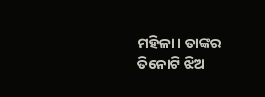ମହିଳା। ତାଙ୍କର ତିନୋଟି ଝିଅ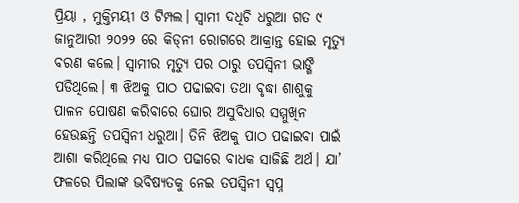ପ୍ରିୟା , ମୁକ୍ତିମୟୀ ଓ ଟିମ୍ପଲ। ସ୍ୱାମୀ ଦଧିଚି ଧରୁଆ ଗତ ୯ ଜାନୁଆରୀ ୨୦୨୨ ରେ କିଡ୍‌ନୀ ରୋଗରେ ଆକ୍ରାନ୍ତ ହୋଇ ମୃତ୍ୟୁ ବରଣ କଲେ। ସ୍ୱାମୀର ମୃତ୍ୟୁ ପର ଠାରୁ ତପସ୍ୱିନୀ ଭାଙ୍ଗି ପଡିଥିଲେ। ୩ ଝିଅକୁ ପାଠ ପଢାଇବା ତଥା ବୃଦ୍ଧା ଶାଶୁକୁ ପାଳନ ପୋଷଣ କରିବାରେ ଘୋର ଅସୁବିଧାର ସମ୍ମୁଖିନ ହେଉଛନ୍ତି ତପସ୍ୱିନୀ ଧରୁଆ। ତିନି ଝିଅକୁ ପାଠ ପଢାଇବା ପାଇଁ ଆଶା କରିଥିଲେ ମଧ୍ୟ ପାଠ ପଢାରେ ବାଧକ ସାଜିଛି ଅର୍ଥ। ଯା’ ଫଳରେ ପିଲାଙ୍କ ଭବିଷ୍ୟତକୁ ନେଇ ତପସ୍ୱିନୀ ସ୍ୱପ୍ନ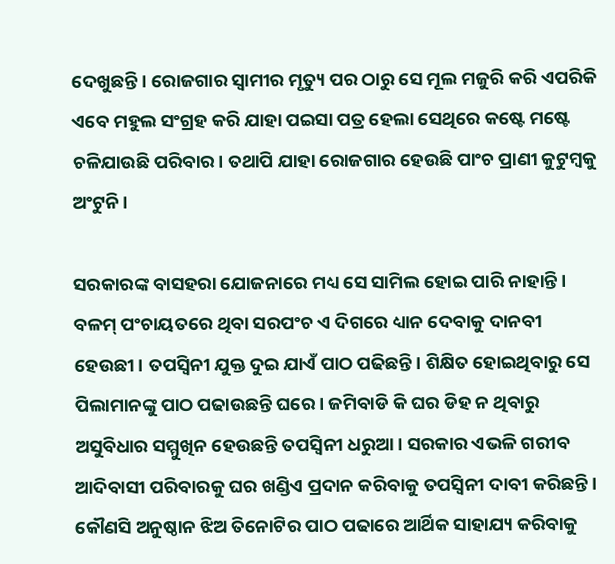ଦେଖୁଛନ୍ତି। ରୋଜଗାର ସ୍ୱାମୀର ମୃତ୍ୟୁ ପର ଠାରୁ ସେ ମୂଲ ମଜୁରି କରି ଏପରିକି ଏବେ ମହୁଲ ସଂଗ୍ରହ କରି ଯାହା ପଇସା ପତ୍ର ହେଲା ସେଥିରେ କଷ୍ଟେ ମଷ୍ଟେ ଚଳିଯାଉଛି ପରିବାର। ତଥାପି ଯାହା ରୋଜଗାର ହେଉଛି ପାଂଚ ପ୍ରାଣୀ କୁଟୁମ୍ବକୁ ଅଂଟୁନି।

ସରକାରଙ୍କ ବାସହରା ଯୋଜନାରେ ମଧ୍ୟ ସେ ସାମିଲ ହୋଇ ପାରି ନାହାନ୍ତି। ବଳମ୍ ପଂଚାୟତରେ ଥିବା ସରପଂଚ ଏ ଦିଗରେ ଧ୍ୟାନ ଦେବାକୁ ଦାନବୀ ହେଉଛୀ। ତପସ୍ୱିନୀ ଯୁକ୍ତ ଦୁଇ ଯାଏଁ ପାଠ ପଢିଛନ୍ତି। ଶିକ୍ଷିତ ହୋଇଥିବାରୁ ସେ ପିଲାମାନଙ୍କୁ ପାଠ ପଢାଉଛନ୍ତି ଘରେ। ଜମିବାଡି କି ଘର ଡିହ ନ ଥିବାରୁ ଅସୁବିଧାର ସମ୍ମୁଖିନ ହେଉଛନ୍ତି ତପସ୍ୱିନୀ ଧରୁଆ। ସରକାର ଏଭଳି ଗରୀବ ଆଦିବାସୀ ପରିବାରକୁ ଘର ଖଣ୍ଡିଏ ପ୍ରଦାନ କରିବାକୁ ତପସ୍ୱିନୀ ଦାବୀ କରିଛନ୍ତି। କୌଣସି ଅନୁଷ୍ଠାନ ଝିଅ ତିନୋଟିର ପାଠ ପଢାରେ ଆର୍ଥିକ ସାହାଯ୍ୟ କରିବାକୁ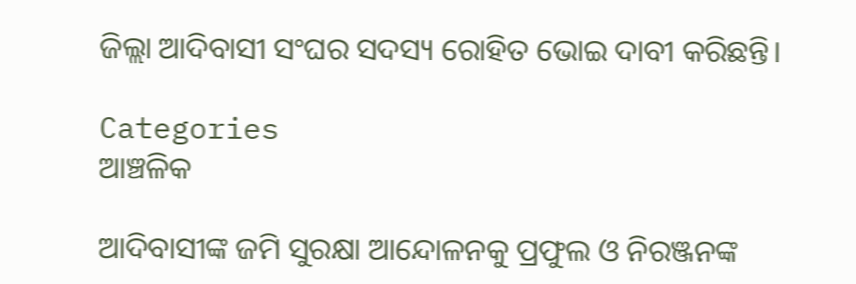ଜିଲ୍ଲା ଆଦିବାସୀ ସଂଘର ସଦସ୍ୟ ରୋହିତ ଭୋଇ ଦାବୀ କରିଛନ୍ତି।

Categories
ଆଞ୍ଚଳିକ

ଆଦିବାସୀଙ୍କ ଜମି ସୁରକ୍ଷା ଆନ୍ଦୋଳନକୁ ପ୍ରଫୁଲ ଓ ନିରଞ୍ଜନଙ୍କ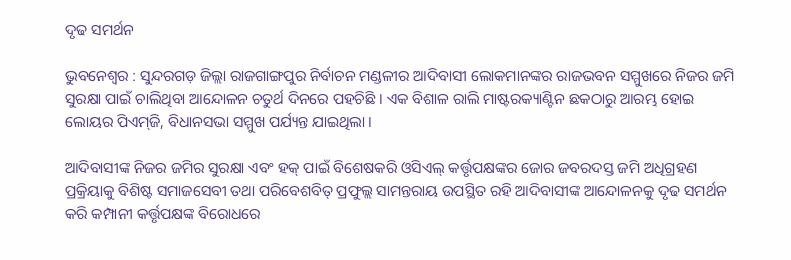ଦୃଢ ସମର୍ଥନ

ଭୁବନେଶ୍ୱର : ସୁନ୍ଦରଗଡ଼ ଜିଲ୍ଲା ରାଜଗାଙ୍ଗପୁର ନିର୍ବାଚନ ମଣ୍ଡଳୀର ଆଦିବାସୀ ଲୋକମାନଙ୍କର ରାଜଭବନ ସମ୍ମୁଖରେ ନିଜର ଜମି ସୁରକ୍ଷା ପାଇଁ ଚାଲିଥିବା ଆନ୍ଦୋଳନ ଚତୁର୍ଥ ଦିନରେ ପହଚିଛି । ଏକ ବିଶାଳ ରାଲି ମାଷ୍ଟରକ୍ୟାଣ୍ଟିନ ଛକଠାରୁ ଆରମ୍ଭ ହୋଇ ଲୋୟର ପିଏମ୍‌ଜି, ବିଧାନସଭା ସମ୍ମୁଖ ପର୍ଯ୍ୟନ୍ତ ଯାଇଥିଲା ।

ଆଦିବାସୀଙ୍କ ନିଜର ଜମିର ସୁରକ୍ଷା ଏବଂ ହକ୍ ପାଇଁ ବିଶେଷକରି ଓସିଏଲ୍ କର୍ତ୍ତୃପକ୍ଷଙ୍କର ଜୋର ଜବରଦସ୍ତ ଜମି ଅଧିଗ୍ରହଣ ପ୍ରକ୍ରିୟାକୁ ବିଶିଷ୍ଟ ସମାଜସେବୀ ତଥା ପରିବେଶବିତ୍ ପ୍ରଫୁଲ୍ଲ ସାମନ୍ତରାୟ ଉପସ୍ଥିତ ରହି ଆଦିବାସୀଙ୍କ ଆନ୍ଦୋଳନକୁ ଦୃଢ ସମର୍ଥନ କରି କମ୍ପାନୀ କର୍ତ୍ତୃପକ୍ଷଙ୍କ ବିରୋଧରେ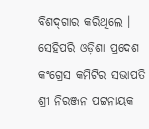ବିଶଦ୍‌ଗାର କରିଥିଲେ । ସେହିପରି ଓଡ଼ିଶା ପ୍ରଦେଶ କଂଗ୍ରେସ କମିଟିର ସଭାପତି ଶ୍ରୀ ନିରଞ୍ଜନ ପଟ୍ଟନାୟକ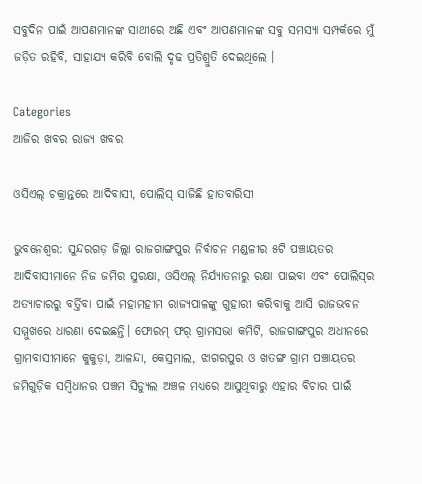ସବୁଦିନ ପାଇଁ ଆପଣମାନଙ୍କ ସାଥୀରେ ଅଛି ଏବଂ ଆପଣମାନଙ୍କ ସବୁ ସମସ୍ୟା ସମ୍ପର୍କରେ ମୁଁ ଜଡ଼ିତ ରହିବି, ସାହାଯ୍ୟ କରିବି ବୋଲି ଦୃଢ ପ୍ରତିଶ୍ରୁତି ଦେଇଥିଲେ ।

Categories
ଆଜିର ଖବର ରାଜ୍ୟ ଖବର

ଓସିଏଲ୍ ଚକ୍ରାନ୍ତରେ ଆଦିବାସୀ, ପୋଲିସ୍ ସାଜିଛି ହାତବାରିସୀ

ଭୁବନେଶ୍ୱର: ସୁନ୍ଦରଗଡ଼ ଜିଲ୍ଲା ରାଜଗାଙ୍ଗପୁର ନିର୍ବାଚନ ମଣ୍ଡଳୀର ୫ଟି ପଞ୍ଚାୟତର ଆଦିବାସୀମାନେ ନିଜ ଜମିର ସୁରକ୍ଷା, ଓସିଏଲ୍ ନିର୍ଯ୍ୟାତନାରୁ ରକ୍ଷା ପାଇବା ଏବଂ ପୋଲିସ୍‌ର ଅତ୍ୟାଚାରରୁ ବର୍ତ୍ତିବା ପାଇଁ ମହାମହୀମ ରାଜ୍ୟପାଳଙ୍କୁ ଗୁହାରୀ କରିବାକୁ ଆସି ରାଜଭବନ ସମ୍ମୁଖରେ ଧାରଣା ଦେଇଛନ୍ତି। ଫୋରମ୍ ଫର୍ ଗ୍ରାମସଭା କମିଟି, ରାଜଗାଙ୍ଗପୁର ଅଧୀନରେ ଗ୍ରାମବାସୀମାନେ କୁକୁଡ଼ା, ଆଳନ୍ଦା, କେସ୍ରମାଲ, ଝାଗରପୁର ଓ ଖତଙ୍ଗ ଗ୍ରାମ ପଞ୍ଚାୟତର ଜମିଗୁଡ଼ିକ ସମ୍ବିଧାନର ପଞ୍ଚମ ସିଡ୍ୟୁଲ ଅଞ୍ଚଳ ମଧ୍ୟରେ ଆସୁଥିବାରୁ ଏହାର ବିଚାର ପାଇଁ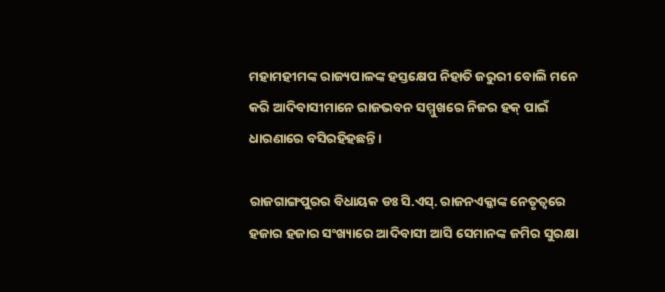ମହାମହୀମଙ୍କ ରାଜ୍ୟପାଳଙ୍କ ହସ୍ତକ୍ଷେପ ନିହାତି ଜରୁରୀ ବୋଲି ମନେ କରି ଆଦିବାସୀମାନେ ରାଜଭବନ ସମ୍ମୁଖରେ ନିଜର ହକ୍ ପାଇଁ ଧାରଣାରେ ବସିରହିହଛନ୍ତି।

ରାଜଗାଙ୍ଗପୁରର ବିଧାୟକ ଡଃ ସି.ଏସ୍‌. ରାଜନଏକ୍କାଙ୍କ ନେତୃତ୍ୱରେ ହଜାର ହଜାର ସଂଖ୍ୟାରେ ଆଦିବାସୀ ଆସି ସେମାନଙ୍କ ଜମିର ସୁରକ୍ଷା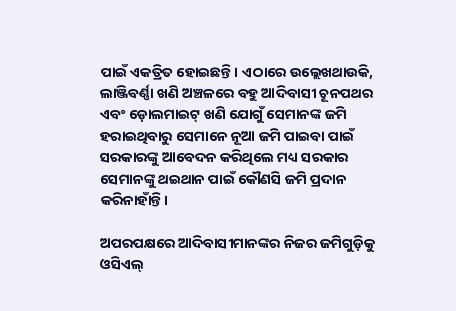ପାଇଁ ଏକତ୍ରିତ ହୋଇଛନ୍ତି। ଏଠାରେ ଉଲ୍ଲେଖଥାଉକି, ଲାଞ୍ଜିବର୍ଣ୍ଣା ଖଣି ଅଞ୍ଚଳରେ ବହୁ ଆଦିବାସୀ ଚୂନପଥର ଏବଂ ଡ଼ୋଲମାଇଟ୍ ଖଣି ଯୋଗୁଁ ସେମାନଙ୍କ ଜମି ହରାଇଥିବାରୁ ସେମାନେ ନୂଆ ଜମି ପାଇବା ପାଇଁ ସରକାରଙ୍କୁ ଆବେଦନ କରିଥିଲେ ମଧ୍ୟ ସରକାର ସେମାନଙ୍କୁ ଥଇଥାନ ପାଇଁ କୌଣସି ଜମି ପ୍ରଦାନ କରିନାହାଁନ୍ତି।

ଅପରପକ୍ଷରେ ଆଦିବାସୀମାନଙ୍କର ନିଜର ଜମିଗୁଡ଼ିକୁ ଓସିଏଲ୍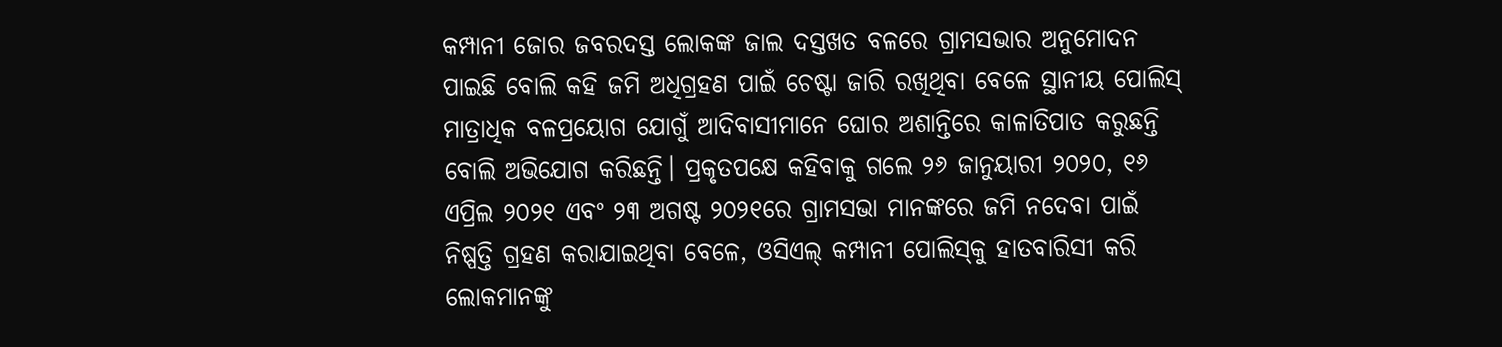କମ୍ପାନୀ ଜୋର ଜବରଦସ୍ତ ଲୋକଙ୍କ ଜାଲ ଦସ୍ତଖତ ବଳରେ ଗ୍ରାମସଭାର ଅନୁମୋଦନ ପାଇଛି ବୋଲି କହି ଜମି ଅଧିଗ୍ରହଣ ପାଇଁ ଚେଷ୍ଟା ଜାରି ରଖିଥିବା ବେଳେ ସ୍ଥାନୀୟ ପୋଲିସ୍ ମାତ୍ରାଧିକ ବଳପ୍ରୟୋଗ ଯୋଗୁଁ ଆଦିବାସୀମାନେ ଘୋର ଅଶାନ୍ତିରେ କାଳାତିପାତ କରୁଛନ୍ତି ବୋଲି ଅଭିଯୋଗ କରିଛନ୍ତି। ପ୍ରକୃତପକ୍ଷେ କହିବାକୁ ଗଲେ ୨୬ ଜାନୁୟାରୀ ୨୦୨୦, ୧୬ ଏପ୍ରିଲ ୨୦୨୧ ଏବଂ ୨୩ ଅଗଷ୍ଟ ୨୦୨୧ରେ ଗ୍ରାମସଭା ମାନଙ୍କରେ ଜମି ନଦେବା ପାଇଁ ନିଷ୍ପତ୍ତି ଗ୍ରହଣ କରାଯାଇଥିବା ବେଳେ, ଓସିଏଲ୍ କମ୍ପାନୀ ପୋଲିସ୍‌କୁ ହାତବାରିସୀ କରି ଲୋକମାନଙ୍କୁ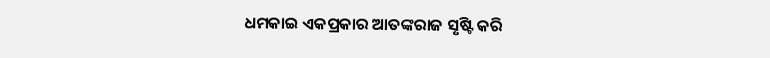ଧମକାଇ ଏକପ୍ରକାର ଆତଙ୍କରାଜ ସୃଷ୍ଟି କରି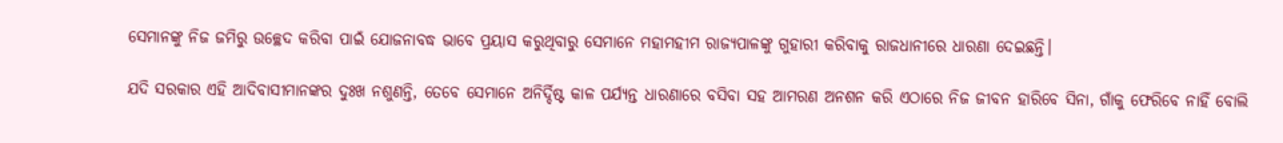ସେମାନଙ୍କୁ ନିଜ ଜମିରୁ ଉଚ୍ଛେଦ କରିବା ପାଇଁ ଯୋଜନାବଦ୍ଧ ଭାବେ ପ୍ରୟାସ କରୁଥିବାରୁ ସେମାନେ ମହାମହୀମ ରାଜ୍ୟପାଳଙ୍କୁ ଗୁହାରୀ କରିବାକୁ ରାଜଧାନୀରେ ଧାରଣା ଦେଇଛନ୍ତି।

ଯଦି ସରକାର ଏହି ଆଦିବାସୀମାନଙ୍କର ଦୁଃଖ ନଶୁଣନ୍ତି, ତେବେ ସେମାନେ ଅନିର୍ଦ୍ଦିଷ୍ଟ କାଳ ପର୍ଯ୍ୟନ୍ତ ଧାରଣାରେ ବସିବା ସହ ଆମରଣ ଅନଶନ କରି ଏଠାରେ ନିଜ ଜୀବନ ହାରିବେ ସିନା, ଗାଁକୁ ଫେରିବେ ନାହିଁ ବୋଲି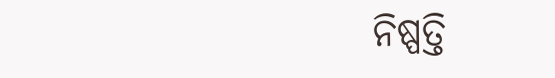ନିଷ୍ପତ୍ତି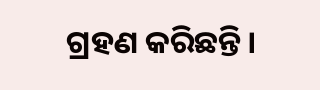ଗ୍ରହଣ କରିଛନ୍ତି।